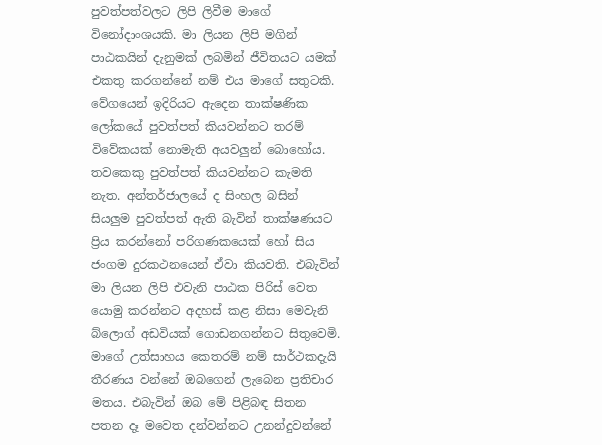පුවත්පත්වලට ලිපි ලිවීම මාගේ විනෝදාංශයකි. මා ලියන ලිපි මගින් පාඨකයින් දැනුමක් ලබමින් ජීවිතයට යමක් එකතු කරගන්නේ නම් එය මාගේ සතුටකි. වේගයෙන් ඉදිරියට ඇදෙන තාක්ෂණික ලෝකයේ පුවත්පත් කියවන්නට තරම් විවේකයක් නොමැති අයවලුන් බොහෝය. තවකෙකු පුවත්පත් කියවන්නට කැමති නැත. අන්තර්ජාලයේ ද සිංහල බසින් සියලුම පුවත්පත් ඇති බැවින් තාක්ෂණයට ප්‍රිය කරන්නෝ පරිගණකයෙක් හෝ සිය ජංගම දුරකථනයෙන් ඒවා කියවති. එබැවින් මා ලියන ලිපි එවැනි පාඨක පිරිස් වෙත යොමු කරන්නට අදහස් කළ නිසා මෙවැනි බ්ලොග් අඩවියක් ගොඩනගන්නට සිතුවෙමි. මාගේ උත්සාහය කෙතරම් නම් සාර්ථකදැයි තීරණය වන්නේ ඔබගෙන් ලැබෙන ප්‍රතිචාර මතය. එබැවින් ඔබ මේ පිළිබඳ සිතන පතන දෑ මවෙත දන්වන්නට උනන්දුවන්නේ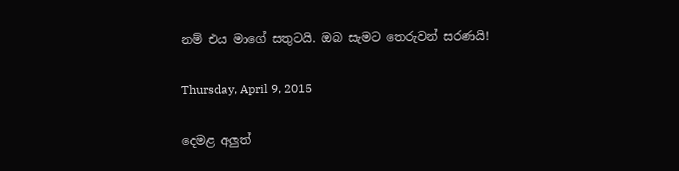නම් එය මාගේ සතුටයි. ඔබ සැමට තෙරුවන් සරණයි!

Thursday, April 9, 2015

දෙමළ අලුත්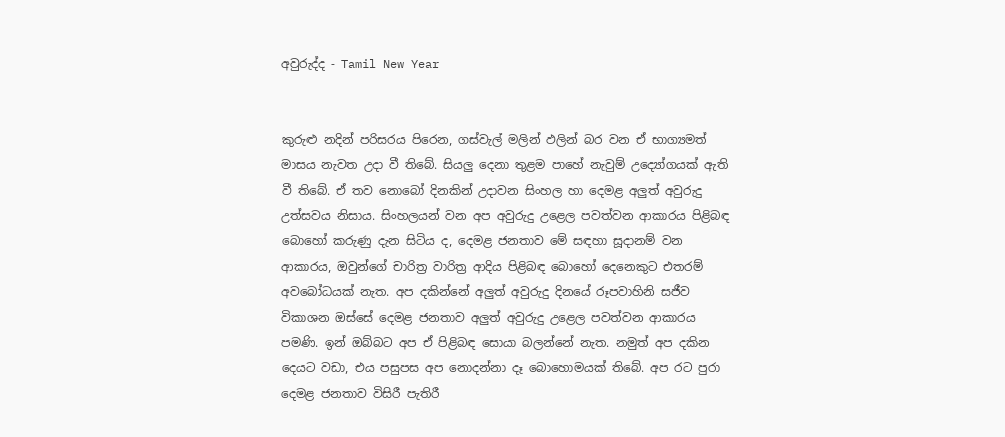අවුරුද්ද - Tamil New Year


කුරුළු නදින් පරිසරය පිරෙන, ගස්වැල් මලින් ඵලින් බර වන ඒ භාග්‍යමත් මාසය නැවත උදා වී තිබේ. සියලු දෙනා තුළම පාහේ නැවුම් උද්‍යෝගයක් ඇති වී තිබේ. ඒ තව නොබෝ දිනකින් උදාවන සිංහල හා දෙමළ අලුත් අවුරුදු උත්සවය නිසාය. සිංහලයන් වන අප අවුරුදු උළෙල පවත්වන ආකාරය පිළිබඳ බොහෝ කරුණු දැන සිටිය ද, දෙමළ ජනතාව මේ සඳහා සූදානම් වන ආකාරය, ඔවුන්ගේ චාරිත්‍ර වාරිත්‍ර ආදිය පිළිබඳ බොහෝ දෙනෙකුට එතරම් අවබෝධයක් නැත. අප දකින්නේ අලුත් අවුරුදු දිනයේ රූපවාහිනි සජීව විකාශන ඔස්සේ දෙමළ ජනතාව අලුත් අවුරුදු උළෙල පවත්වන ආකාරය පමණි. ඉන් ඔබ්බට අප ඒ පිළිබඳ සොයා බලන්නේ නැත. නමුත් අප දකින දෙයට වඩා, එය පසුපස අප නොදන්නා දෑ බොහොමයක් තිබේ. අප රට පුරා දෙමළ ජනතාව විසිරී පැතිරී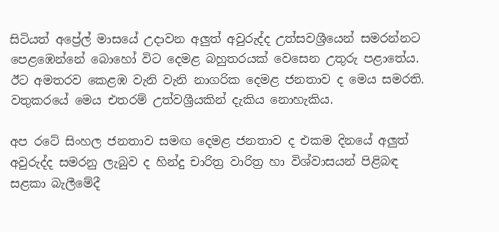සිටියත් අප්‍රේල් මාසයේ උදාවන අලුත් අවුරුද්ද උත්සවශ්‍රීයෙන් සමරන්නට පෙළඹෙන්නේ බොහෝ විට දෙමළ බහුතරයක් වෙසෙන උතුරු පළාතේය. ඊට අමතරව කෙළඹ වැනි වැනි නාගරික දෙමළ ජනතාව ද මෙය සමරති. වතුකරයේ මෙය එතරම් උත්වශ්‍රීයකින් දැකිය නොහැකිය.

අප රටේ සිංහල ජනතාව සමඟ දෙමළ ජනතාව ද එකම දිනයේ අලුත් අවුරුද්ද සමරනු ලැබුව ද හින්දු චාරිත්‍ර වාරිත්‍ර හා විශ්වාසයන් පිළිබඳ සළකා බැලීමේදී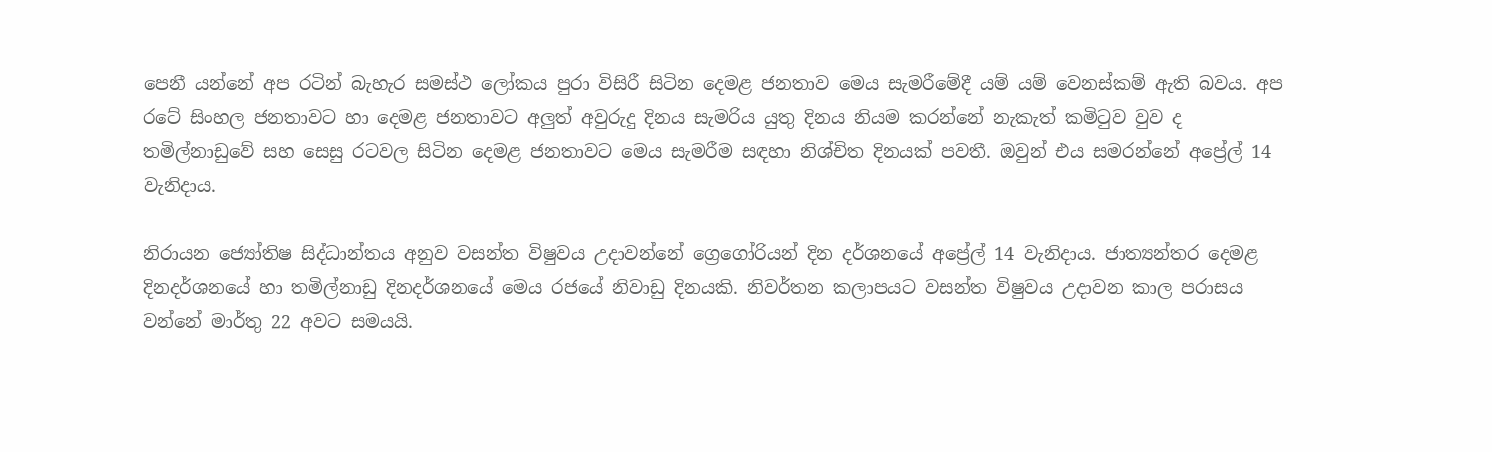පෙනී යන්නේ අප රටින් බැහැර සමස්ථ ලෝකය පුරා විසිරී සිටින දෙමළ ජනතාව මෙය සැමරීමේදී යම් යම් වෙනස්කම් ඇති බවය. අප රටේ සිංහල ජනතාවට හා දෙමළ ජනතාවට අලුත් අවුරුදු දිනය සැමරිය යුතු දිනය නියම කරන්නේ නැකැත් කමිටුව වුව ද තමිල්නාඩුවේ සහ සෙසු රටවල සිටින දෙමළ ජනතාවට මෙය සැමරීම සඳහා නිශ්චිත දිනයක් පවතී. ඔවුන් එය සමරන්නේ අප්‍රේල් 14 වැනිදාය.

නිරායන ජ්‍යෝතිෂ සිද්ධාන්තය අනුව වසන්ත විෂුවය උදාවන්නේ ග්‍රෙගෝරියන් දින දර්ශනයේ අප්‍රේල් 14 වැනිදාය. ජාත්‍යන්තර දෙමළ දිනදර්ශනයේ හා තමිල්නාඩු දිනදර්ශනයේ මෙය රජයේ නිවාඩු දිනයකි. නිවර්තන කලාපයට වසන්ත විෂුවය උදාවන කාල පරාසය වන්නේ මාර්තු 22 අවට සමයයි.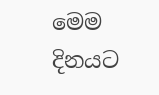මෙම දිනයට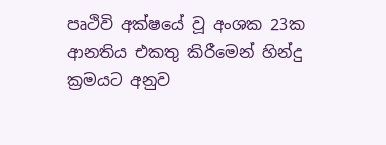පෘථිවි අක්ෂයේ වූ අංශක 23ක ආනතිය එකතු කිරීමෙන් හින්දු ක්‍රමයට අනුව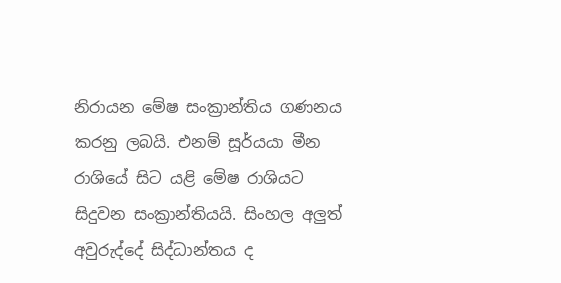නිරායන මේෂ සංක්‍රාන්තිය ගණනය කරනු ලබයි. එනම් සූර්යයා මීන රාශියේ සිට යළි මේෂ රාශියට සිදුවන සංක්‍රාන්තියයි. සිංහල අලුත් අවුරුද්දේ සිද්ධාන්තය ද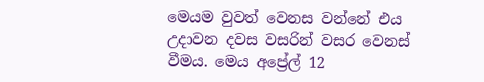මෙයම වුවත් වෙනස වන්නේ එය උදාවන දවස වසරින් වසර වෙනස් වීමය. මෙය අප්‍රේල් 12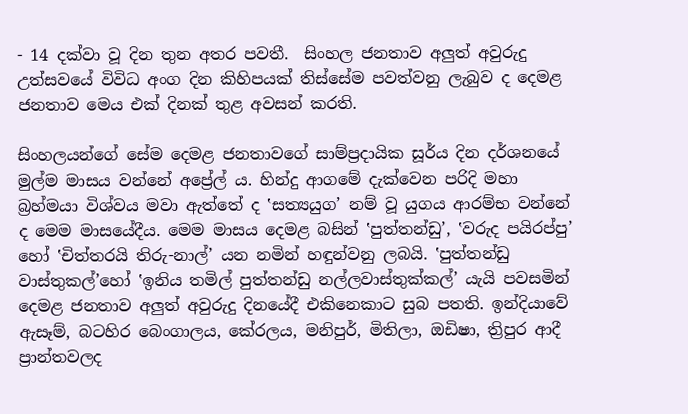- 14 දක්වා වූ දින තුන අතර පවතී.  සිංහල ජනතාව අලුත් අවුරුදු උත්සවයේ විවිධ අංග දින කිහිපයක් තිස්සේම පවත්වනු ලැබුව ද දෙමළ ජනතාව මෙය එක් දිනක් තුළ අවසන් කරති.

සිංහලයන්ගේ සේම දෙමළ ජනතාවගේ සාම්ප්‍රදායික සූර්ය දින දර්ශනයේ මුල්ම මාසය වන්නේ අප්‍රේල් ය. හින්දු ආගමේ දැක්වෙන පරිදි මහා බ්‍රහ්මයා විශ්වය මවා ඇත්තේ ද ‛සත්‍යයුග’ නම් වූ යුගය ආරම්භ වන්නේ ද මෙම මාසයේදීය. මෙම මාසය දෙමළ බසින් ‛පුත්තන්ඩු’, ‛වරුද පයිරප්පු’  හෝ ‛චිත්තරයි තිරු-නාල්’ යන නමින් හඳුන්වනු ලබයි. ‛පුත්තන්ඩු වාස්තුකල්’හෝ ‛ඉනිය තමිල් පුත්තන්ඩු නල්ලවාස්තුක්කල්’ යැයි පවසමින් දෙමළ ජනතාව අලුත් අවුරුදු දිනයේදී එකිනෙකාට සුබ පතති. ඉන්දියාවේ ඇසෑම්, බටහිර බෙංගාලය, කේරලය, මනිපුර්, මිතිලා, ඔඩිෂා, ත්‍රිපුර ආදී ප්‍රාන්තවලද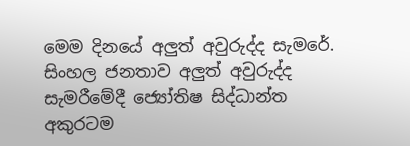මෙම දිනයේ අලුත් අවුරුද්ද සැමරේ. සිංහල ජනතාව අලුත් අවුරුද්ද සැමරීමේදී ජ්‍යෝතිෂ සිද්ධාන්ත අකුරටම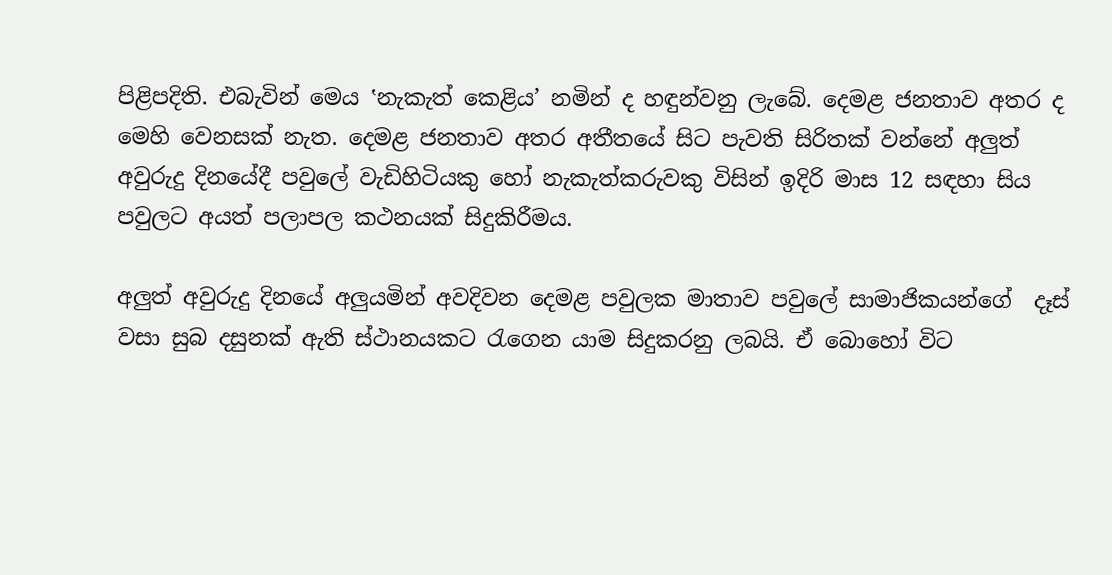පිළිපදිති. එබැවින් මෙය ‛නැකැත් කෙළිය’ නමින් ද හඳුන්වනු ලැබේ. දෙමළ ජනතාව අතර ද මෙහි වෙනසක් නැත. දෙමළ ජනතාව අතර අතීතයේ සිට පැවති සිරිතක් වන්නේ අලුත් අවුරුදු දිනයේදී පවුලේ වැඩිහිටියකු හෝ නැකැත්කරුවකු විසින් ඉදිරි මාස 12 සඳහා සිය පවුලට අයත් පලාපල කථනයක් සිදුකිරීමය.

අලුත් අවුරුදු දිනයේ අලුයමින් අවදිවන දෙමළ පවුලක මාතාව පවුලේ සාමාජිකයන්ගේ  දෑස් වසා සුබ දසුනක් ඇති ස්ථානයකට රැගෙන යාම සිදුකරනු ලබයි. ඒ බොහෝ විට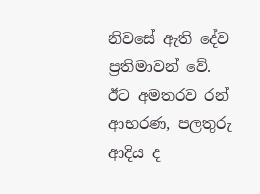නිවසේ ඇති දේව ප්‍රතිමාවන් වේ. ඊට අමතරව රන් ආභරණ, පලතුරු ආදිය ද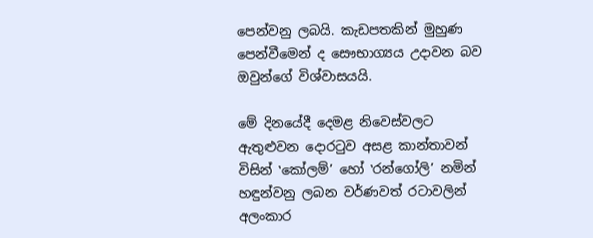පෙන්වනු ලබයි. කැඩපතකින් මුහුණ පෙන්වීමෙන් ද සෞභාග්‍යය උදාවන බව ඔවුන්ගේ විශ්වාසයයි.

මේ දිනයේදී දෙමළ නිවෙස්වලට ඇතුළුවන දොරටුව අසළ කාන්තාවන් විසින් ‛කෝලම්’ හෝ ‛රන්ගෝලි’ නමින් හඳුන්වනු ලබන වර්ණවත් රටාවලින් අලංකාර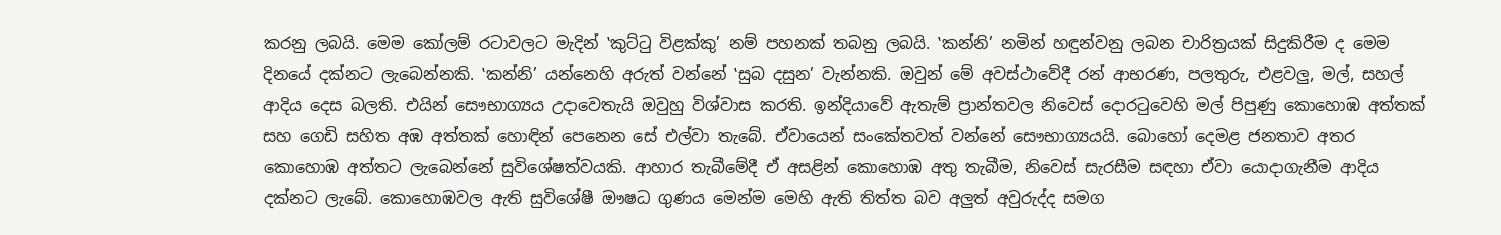කරනු ලබයි. මෙම කෝලම් රටාවලට මැදින් ‛කුට්ටු විළක්කු’ නම් පහනක් තබනු ලබයි. ‛කන්නි’ නමින් හඳුන්වනු ලබන චාරිත්‍රයක් සිදුකිරීම ද මෙම දිනයේ දක්නට ලැබෙන්නකි. ‛කන්නි’ යන්නෙහි අරුත් වන්නේ ‛සුබ දසුන’ වැන්නකි. ඔවුන් මේ අවස්ථාවේදී රන් ආභරණ, පලතුරු, එළවලු, මල්, සහල් ආදිය දෙස බලති. එයින් සෞභාග්‍යය උදාවෙතැයි ඔවුහු විශ්වාස කරති. ඉන්දියාවේ ඇතැම් ප්‍රාන්තවල නිවෙස් දොරටුවෙහි මල් පිපුණු කොහොඹ අත්තක් සහ ගෙඩි සහිත අඹ අත්තක් හොඳින් පෙනෙන සේ එල්වා තැබේ. ඒවායෙන් සංකේතවත් වන්නේ සෞභාග්‍යයයි. බොහෝ දෙමළ ජනතාව අතර කොහොඹ අත්තට ලැබෙන්නේ සුවිශේෂත්වයකි. ආහාර තැබීමේදී ඒ අසළින් කොහොඹ අතු තැබීම, නිවෙස් සැරසීම සඳහා ඒවා යොදාගැනීම ආදිය දක්නට ලැබේ. කොහොඹවල ඇති සුවිශේෂී ඖෂධ ගුණය මෙන්ම මෙහි ඇති තිත්ත බව අලුත් අවුරුද්ද සමග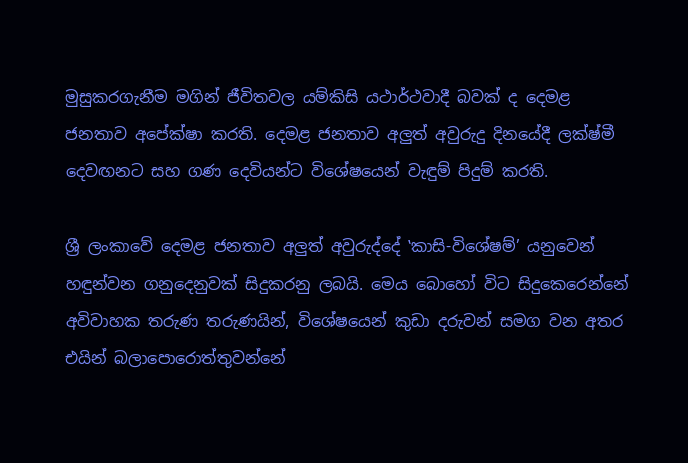මුසුකරගැනීම මගින් ජීවිතවල යම්කිසි යථාර්ථවාදී බවක් ද දෙමළ ජනතාව අපේක්ෂා කරති. දෙමළ ජනතාව අලුත් අවුරුදු දිනයේදී ලක්ෂ්මී දෙවඟනට සහ ගණ දෙවියන්ට විශේෂයෙන් වැඳුම් පිදුම් කරති.

ශ්‍රී ලංකාවේ දෙමළ ජනතාව අලුත් අවුරුද්දේ ‛කාසි-විශේෂම්’ යනුවෙන් හඳුන්වන ගනුදෙනුවක් සිදුකරනු ලබයි. මෙය බොහෝ විට සිදුකෙරෙන්නේ අවිවාහක තරුණ තරුණයින්, විශේෂයෙන් කුඩා දරුවන් සමග වන අතර එයින් බලාපොරොත්තුවන්නේ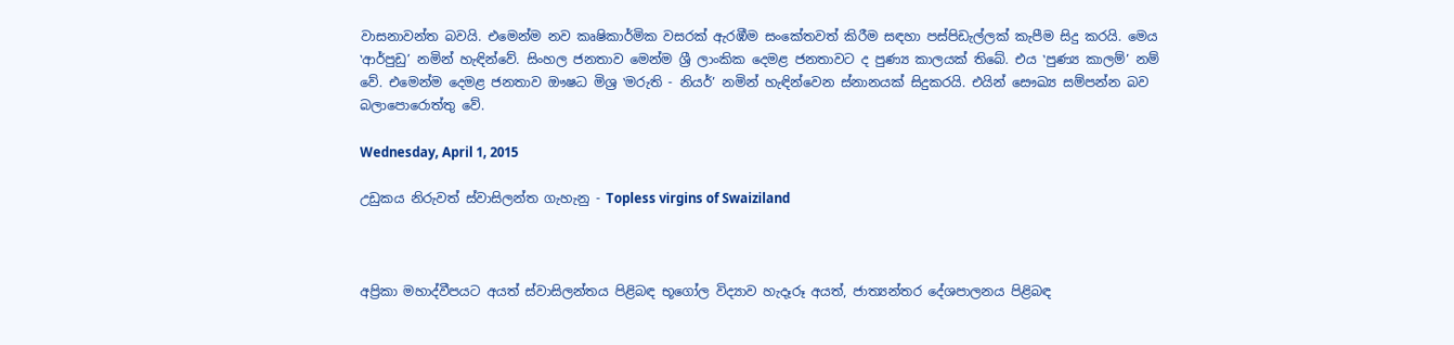වාසනාවන්ත බවයි. එමෙන්ම නව කෘෂිකාර්මික වසරක් ඇරඹීම සංකේතවත් කිරීම සඳහා පස්පිඩැල්ලක් කැපීම සිදු කරයි. මෙය ‛ආර්පුඩු’ නමින් හැඳින්වේ. සිංහල ජනතාව මෙන්ම ශ්‍රී ලාංකික දෙමළ ජනතාවට ද පුණ්‍ය කාලයක් තිබේ. එය ‛පුණ්‍ය කාලම්’ නම් වේ. එමෙන්ම දෙමළ ජනතාව ඖෂධ මිශ්‍ර ‛මරුති - නියර්’ නමින් හැඳින්වෙන ස්නානයක් සිදුකරයි. එයින් සෞඛ්‍ය සම්පන්න බව බලාපොරොත්තු වේ.

Wednesday, April 1, 2015

උඩුකය නිරුවත් ස්වාසිලන්ත ගැහැනු - Topless virgins of Swaiziland



අප්‍රිකා මහාද්වීපයට අයත් ස්වාසිලන්තය පිළිබඳ භූගෝල විද්‍යාව හැදෑරූ අයත්, ජාත්‍යන්තර දේශපාලනය පිළිබඳ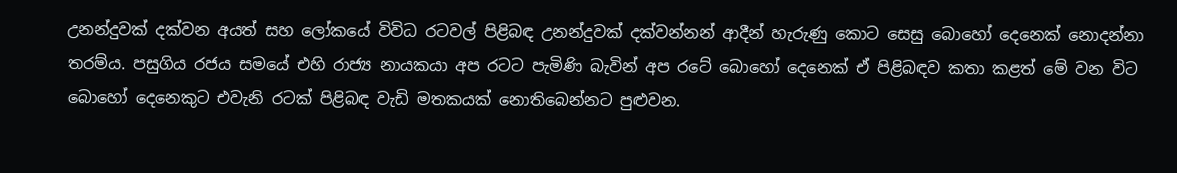උනන්දුවක් දක්වන අයත් සහ ලෝකයේ විවිධ රටවල් පිළිබඳ උනන්දුවක් දක්වන්නන් ආදීන් හැරුණු කොට සෙසු බොහෝ දෙනෙක් නොදන්නා තරම්ය. පසුගිය රජය සමයේ එහි රාජ්‍ය නායකයා අප රටට පැමිණි බැවින් අප රටේ බොහෝ දෙනෙක් ඒ පිළිබඳව කතා කළත් මේ වන විට බොහෝ දෙනෙකුට එවැනි රටක් පිළිබඳ වැඩි මතකයක් නොතිබෙන්නට පුළුවන.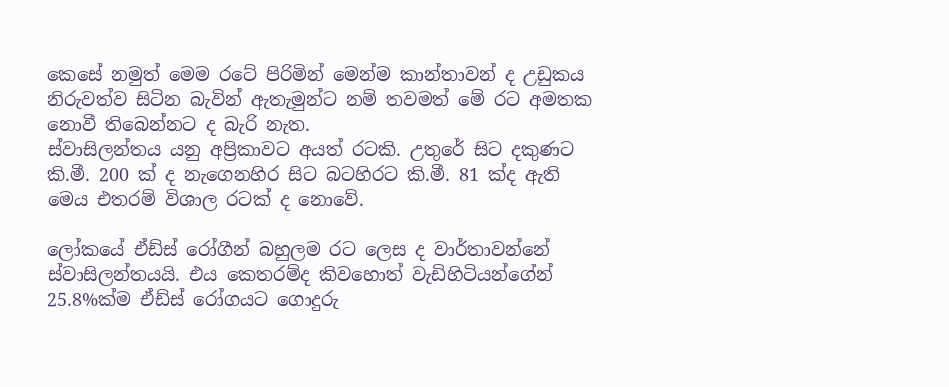කෙසේ නමුත් මෙම රටේ පිරිමින් මෙන්ම කාන්තාවන් ද උඩුකය නිරුවත්ව සිටින බැවින් ඇතැමුන්ට නම් තවමත් මේ රට අමතක නොවී තිබෙන්නට ද බැරි නැත.
ස්වාසිලන්තය යනු අප්‍රිකාවට අයත් රටකි. උතුරේ සිට දකුණට කි.මී. 200 ක් ද නැගෙනහිර සිට බටහිරට කි.මී. 81 ක්ද ඇති මෙය එතරම් විශාල රටක් ද නොවේ.

ලෝකයේ ඒඩ්ස් රෝගීන් බහුලම රට ලෙස ද වාර්තාවන්නේ ස්වාසිලන්තයයි. එය කෙතරම්ද කිවහොත් වැඩිහිටියන්ගේන් 25.8%ක්ම ඒඩ්ස් රෝගයට ගොදුරු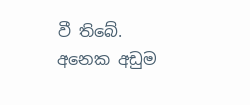වී තිබේ. අනෙක අඩුම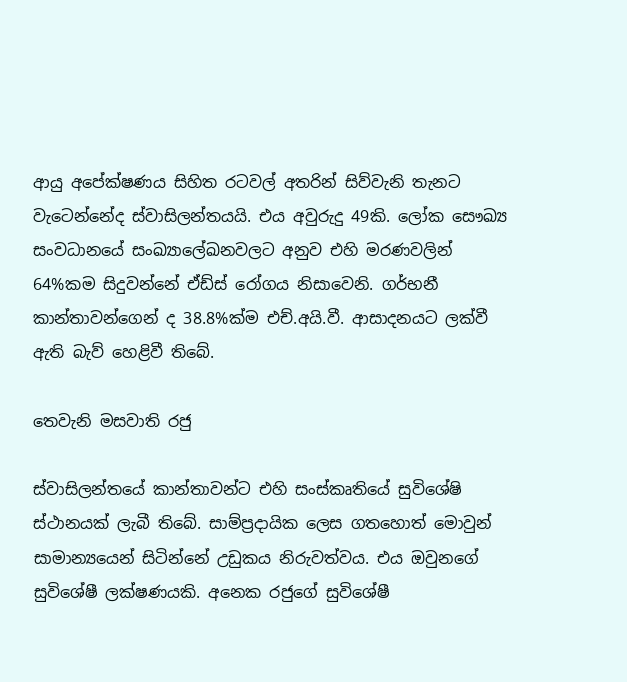ආයු අපේක්ෂණය සිහිත රටවල් අතරින් සිව්වැනි තැනට වැටෙන්නේද ස්වාසිලන්තයයි. එය අවුරුදු 49කි. ලෝක සෞඛ්‍ය සංවධානයේ සංඛ්‍යාලේඛනවලට අනුව එහි මරණවලින් 64%කම සිදුවන්නේ ඒඩ්ස් රෝගය නිසාවෙනි. ගර්භනී කාන්තාවන්ගෙන් ද 38.8%ක්ම එච්.අයි.වී. ආසාදනයට ලක්වී ඇති බැව් හෙළිවී තිබේ.

තෙවැනි මසවාති රජු

ස්වාසිලන්තයේ කාන්තාවන්ට එහි සංස්කෘතියේ සුවිශේෂි ස්ථානයක් ලැබී තිබේ. සාම්ප්‍රදායික ලෙස ගතහොත් මොවුන් සාමාන්‍යයෙන් සිටින්නේ උඩුකය නිරුවත්වය. එය ඔවුනගේ සුවිශේෂී ලක්ෂණයකි. අනෙක රජුගේ සුවිශේෂී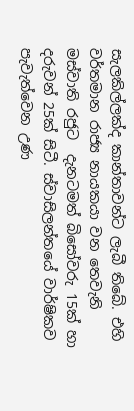සැලකිල්ලක්ද කාන්තාවන්ට ලැබී තිබේ. එහි වර්තමාන රාජ්‍ය නායකයා වන තෙවැනි මස්වාති රජුට  දැනටමත් බිසෝවරු 15ක් හා දරුවන් 25ක් සිටී. ස්වාසිලන්තයේ වාර්ෂිකව පැවැත්වෙන උණ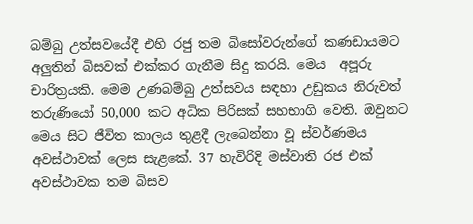බම්බු උත්සවයේදී එහි රජු තම බිසෝවරුන්ගේ කණඩායමට අලුතින් බිසවක් එක්කර ගැනීම සිදු කරයි. මෙය  අපූරු චාරිත්‍රයකි. මෙම උණබම්බු උත්සවය සඳහා උඩුකය නිරුවත් තරුණියෝ 50,000 කට අධික පිරිසක් සහභාගි වෙති. ඔවුනට මෙය සිට ජීවිත කාලය තුළදී ලැබෙන්නා වූ ස්වර්ණමය අවස්ථාවක් ලෙස සැළකේ. 37 හැවිරිදි මස්වාති රජ එක් අවස්ථාවක තම බිසව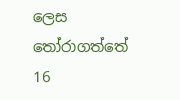ලෙස තෝරාගත්තේ 16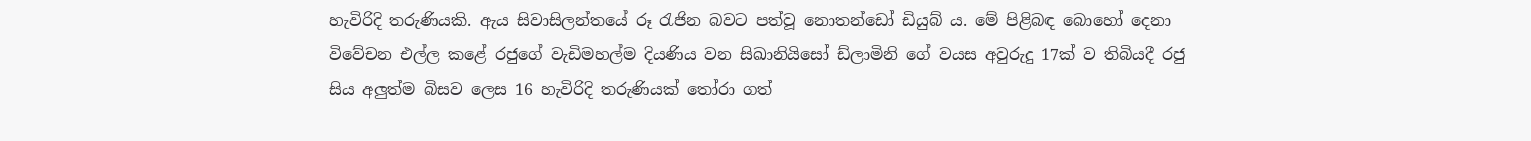හැවිරිදි තරුණියකි. ඇය සිවාසිලන්තයේ රූ රැජින බවට පත්වූ නොතන්ඩෝ ඩියුබ් ය. මේ පිළිබඳ බොහෝ දෙනා විවේචන එල්ල කළේ රජුගේ වැඩිමහල්ම දියණිය වන සිඛානියිසෝ ඩ්ලාමිනි ගේ වයස අවුරුදු 17ක් ව තිබියදී රජු සිය අලුත්ම බිසව ලෙස 16 හැවිරිදි තරුණියක් තෝරා ගත්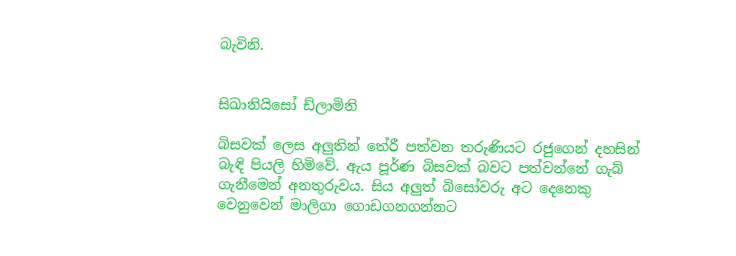බැවිනි.


සිඛානියිසෝ ඩ්ලාමිනි

බිසවක් ලෙස අලුතින් තේරී පත්වන තරුණියට රජුගෙන් දහසින් බැඳි පියලි හිමිවේ. ඇය පූර්ණ බිසවක් බවට පත්වන්නේ ගැබ් ගැනීමෙන් අනතුරුවය. සිය අලුත් බිසෝවරු අට දෙනෙකු වෙනුවෙන් මාලිගා ගොඩගනගන්නට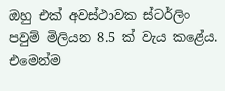ඔහු එක් අවස්ථාවක ස්ටර්ලිං පවුම් මිලියන 8.5 ක් වැය කළේය. එමෙන්ම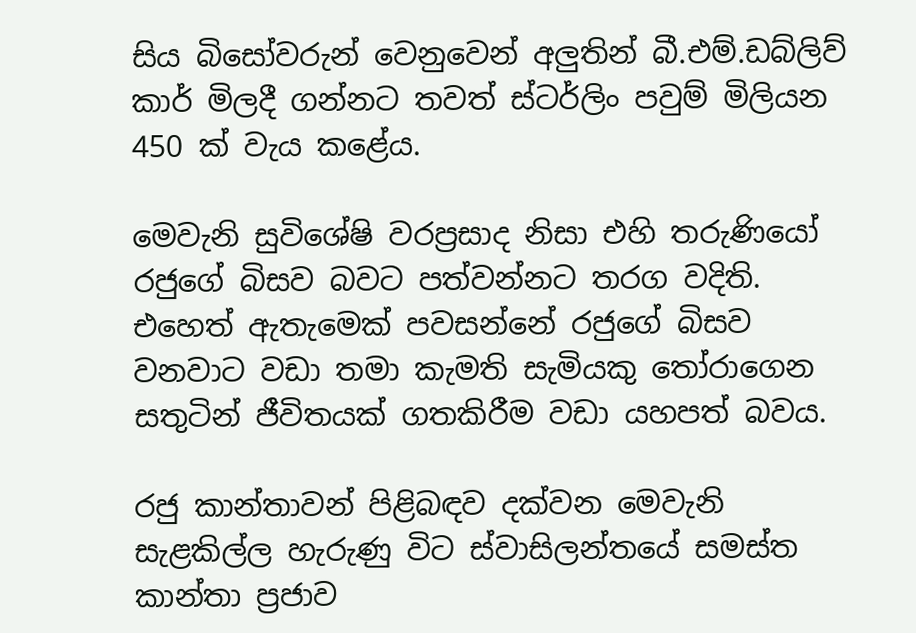සිය බිසෝවරුන් වෙනුවෙන් අලුතින් බී.එම්.ඩබ්ලිව් කාර් මිලදී ගන්නට තවත් ස්ටර්ලිං පවුම් මිලියන 450 ක් වැය කළේය.

මෙවැනි සුවිශේෂි වරප්‍රසාද නිසා එහි තරුණියෝ රජුගේ බිසව බවට පත්වන්නට තරග වදිති. එහෙත් ඇතැමෙක් පවසන්නේ රජුගේ බිසව වනවාට වඩා තමා කැමති සැමියකු තෝරාගෙන සතුටින් ජීවිතයක් ගතකිරීම වඩා යහපත් බවය.

රජු කාන්තාවන් පිළිබඳව දක්වන මෙවැනි සැළකිල්ල හැරුණු විට ස්වාසිලන්තයේ සමස්ත කාන්තා ප්‍රජාව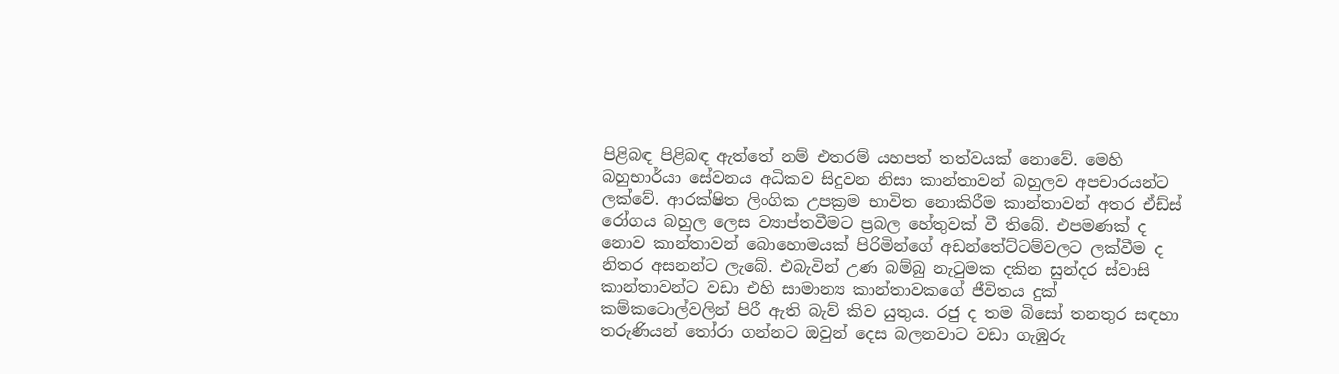පිළිබඳ පිළිබඳ ඇත්තේ නම් එතරම් යහපත් තත්වයක් නොවේ. මෙහි බහුභාර්යා සේවනය අධිකව සිදුවන නිසා කාන්තාවන් බහුලව අපචාරයන්ට ලක්වේ. ආරක්ෂිත ලිංගික උපක්‍රම භාවිත නොකිරීම කාන්තාවන් අතර ඒඩ්ස් රෝගය බහුල ලෙස ව්‍යාප්තවීමට ප්‍රබල හේතුවක් වී තිබේ. එපමණක් ද නොව කාන්තාවන් බොහොමයක් පිරිමින්ගේ අඩන්තේට්ටම්වලට ලක්වීම ද නිතර අසනන්ට ලැබේ. එබැවින් උණ බම්බු නැටුමක දකින සුන්දර ස්වාසි කාන්තාවන්ට වඩා එහි සාමාන්‍ය කාන්තාවකගේ ජීවිතය දුක් කම්කටොල්වලින් පිරී ඇති බැව් කිව යුතුය. රජු ද තම බිසෝ තනතුර සඳහා තරුණියන් තෝරා ගන්නට ඔවුන් දෙස බලනවාට වඩා ගැඹුරු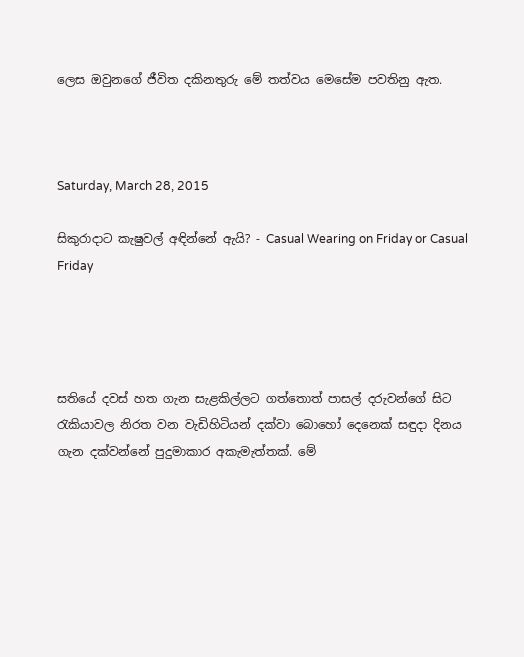ලෙස ඔවුනගේ ජීවිත දකිනතුරු මේ තත්වය මෙසේම පවතිනු ඇත.



Saturday, March 28, 2015

සිකුරාදාට කැෂුවල් අඳින්නේ ඇයි? - Casual Wearing on Friday or Casual Friday




සතියේ දවස් හත ගැන සැළකිල්ලට ගත්තොත් පාසල් දරුවන්ගේ සිට රැකියාවල නිරත වන වැඩිහිටියන් දක්වා බොහෝ දෙනෙක් සඳුදා දිනය ගැන දක්වන්නේ පුදුමාකාර අකැමැත්තක්. මේ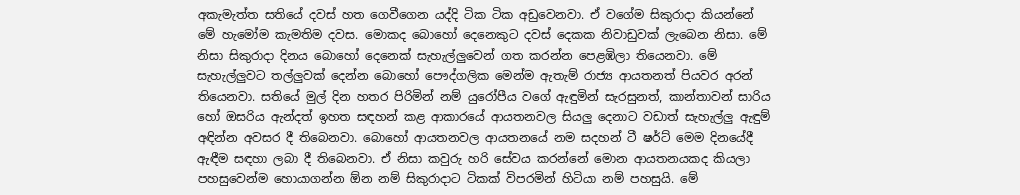අකැමැත්ත සතියේ දවස් හත ගෙවීගෙන යද්දි ටික ටික අඩුවෙනවා. ඒ වගේම සිකුරාදා කියන්නේ මේ හැමෝම කැමතිම දවස. මොකද බොහෝ දෙනෙකුට දවස් දෙකක නිවාඩුවක් ලැබෙන නිසා. මේ නිසා සිකුරාදා දිනය බොහෝ දෙනෙක් සැහැල්ලුවෙන් ගත කරන්න පෙළඹිලා තියෙනවා. මේ සැහැල්ලුවට තල්ලුවක් දෙන්න බොහෝ පෞද්ගලික මෙන්ම ඇතැම් රාජ්‍ය ආයතනත් පියවර අරන් තියෙනවා. සතියේ මුල් දින හතර පිරිමින් නම් යුරෝපීය වගේ ඇඳුමින් සැරසුනත්, කාන්තාවන් සාරිය හෝ ඔසරිය ඇන්දත් ඉහත සඳහන් කළ ආකාරයේ ආයතනවල සියලු දෙනාට වඩාත් සැහැල්ලු ඇඳුම් අඳින්න අවසර දී තිබෙනවා. බොහෝ ආයතනවල ආයතනයේ නම සදහන් ටී ෂර්ට් මෙම දිනයේදී ඇඳීම සඳහා ලබා දී තිබෙනවා. ඒ නිසා කවුරු හරි සේවය කරන්නේ මොන ආයතනයකද කියලා පහසුවෙන්ම හොයාගන්න ඕන නම් සිකුරාදාට ටිකක් විපරමින් හිටියා නම් පහසුයි. මේ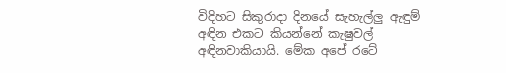විදිහට සිකුරාදා දිනයේ සැහැල්ලු ඇඳුම් අඳින එකට කියන්නේ කැෂුවල් අඳිනවාකියායි. මේක අපේ රටේ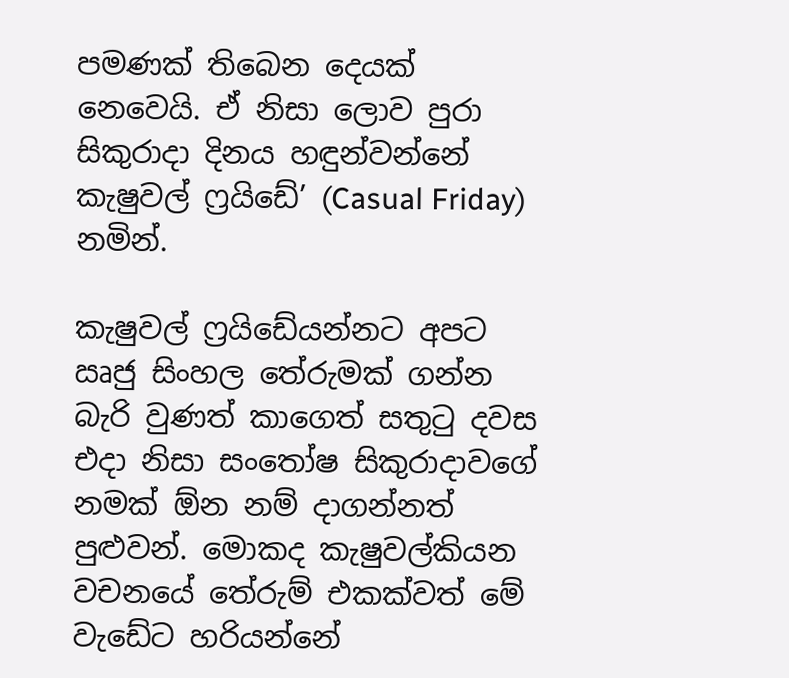පමණක් තිබෙන දෙයක් නෙවෙයි. ඒ නිසා ලොව පුරා සිකුරාදා දිනය හඳුන්වන්නේ කැෂුවල් ෆ්‍රයිඩේ’ (Casual Friday) නමින්.

කැෂුවල් ෆ්‍රයිඩේයන්නට අපට ඍජු සිංහල තේරුමක් ගන්න බැරි වුණත් කාගෙත් සතුටු දවස එදා නිසා සංතෝෂ සිකුරාදාවගේ නමක් ඕන නම් දාගන්නත් පුළුවන්. මොකද කැෂුවල්කියන වචනයේ තේරුම් එකක්වත් මේ වැඩේට හරියන්නේ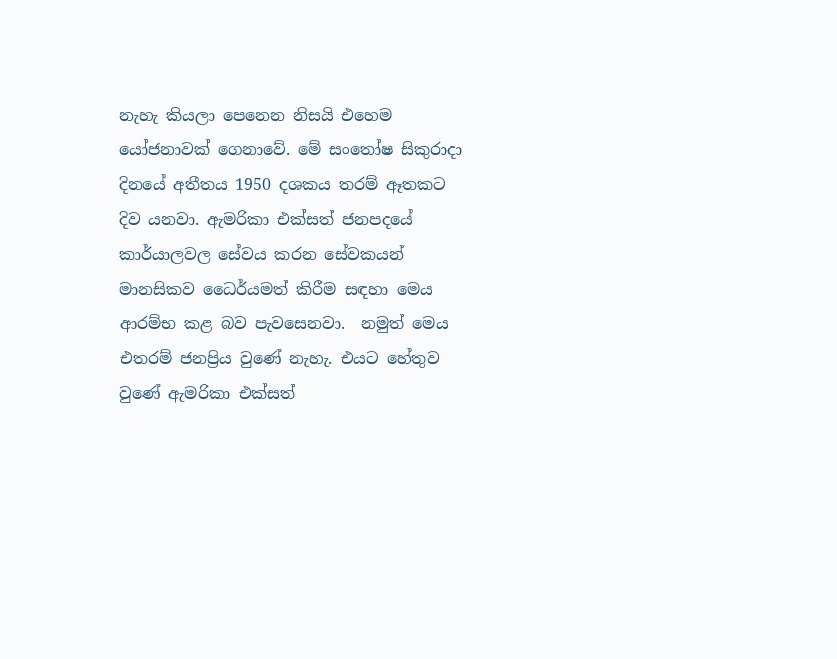නැහැ කියලා පෙනෙන නිසයි එහෙම යෝජනාවක් ගෙනාවේ. මේ සංතෝෂ සිකුරාදා දිනයේ අතීතය 1950 දශකය තරම් ඈතකට දිව යනවා. ඇමරිකා එක්සත් ජනපදයේ කාර්යාලවල සේවය කරන සේවකයන් මානසිකව ධෛර්යමත් කිරීම සඳහා මෙය ආරම්භ කළ බව පැවසෙනවා.  නමුත් මෙය එතරම් ජනප්‍රිය වුණේ නැහැ. එයට හේතුව වුණේ ඇමරිකා එක්සත්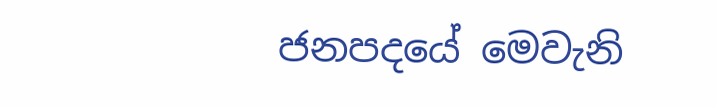ජනපදයේ මෙවැනි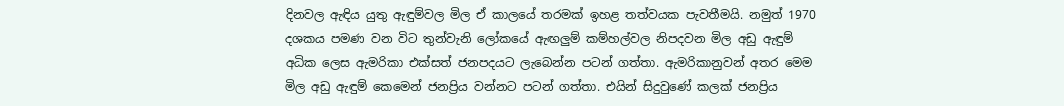දිනවල ඇඳිය යුතු ඇඳුම්වල මිල ඒ කාලයේ තරමක් ඉහළ තත්වයක පැවතීමයි. නමුත් 1970 දශකය පමණ වන විට තුන්වැනි ලෝකයේ ඇඟලුම් කම්හල්වල නිපදවන මිල අඩු ඇඳුම් අධික ලෙස ඇමරිකා එක්සත් ජනපදයට ලැබෙන්න පටන් ගත්තා. ඇමරිකානුවන් අතර මෙම මිල අඩු ඇඳුම් කෙමෙන් ජනප්‍රිය වන්නට පටන් ගත්තා. එයින් සිදුවුණේ කලක් ජනප්‍රිය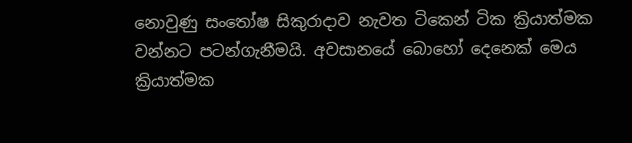නොවුණු සංතෝෂ සිකුරාදාව නැවත ටිකෙන් ටික ක්‍රියාත්මක වන්නට පටන්ගැනීමයි. අවසානයේ බොහෝ දෙනෙක් මෙය ක්‍රියාත්මක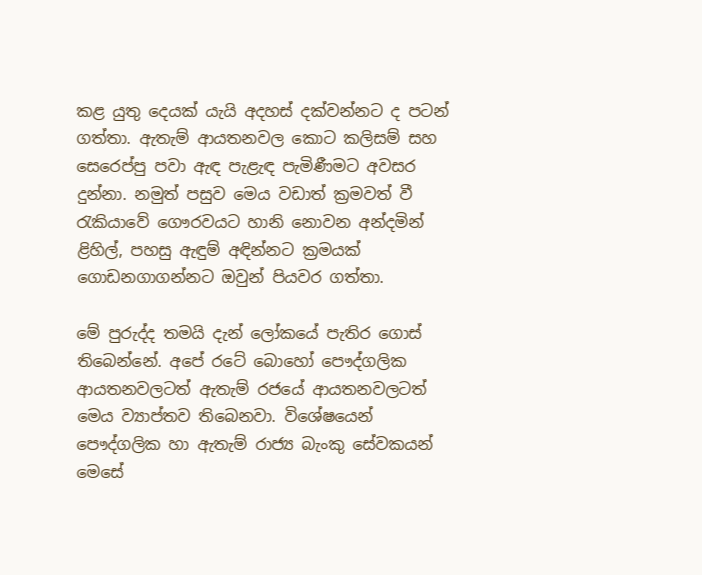කළ යුතු දෙයක් යැයි අදහස් දක්වන්නට ද පටන් ගත්තා. ඇතැම් ආයතනවල කොට කලිසම් සහ සෙරෙප්පු පවා ඇඳ පැළැඳ පැමිණීමට අවසර දුන්නා. නමුත් පසුව මෙය වඩාත් ක්‍රමවත් වී රැකියාවේ ගෞරවයට හානි නොවන අන්දමින් ළිහිල්, පහසු ඇඳුම් අඳින්නට ක්‍රමයක් ගොඩනගාගන්නට ඔවුන් පියවර ගත්තා.

මේ පුරුද්ද තමයි දැන් ලෝකයේ පැතිර ගොස් තිබෙන්නේ. අපේ රටේ බොහෝ පෞද්ගලික ආයතනවලටත් ඇතැම් රජයේ ආයතනවලටත් මෙය ව්‍යාප්තව තිබෙනවා. විශේෂයෙන් පෞද්ගලික හා ඇතැම් රාජ්‍ය බැංකු සේවකයන් මෙසේ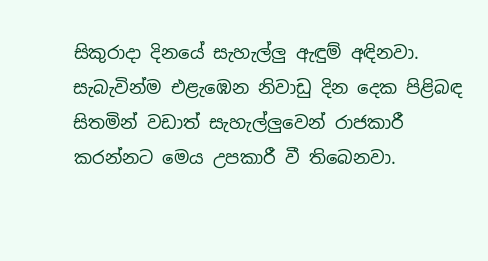සිකුරාදා දිනයේ සැහැල්ලු ඇඳුම් අඳිනවා. සැබැවින්ම එළැඹෙන නිවාඩු දින දෙක පිළිබඳ සිතමින් වඩාත් සැහැල්ලුවෙන් රාජකාරී කරන්නට මෙය උපකාරී වී තිබෙනවා.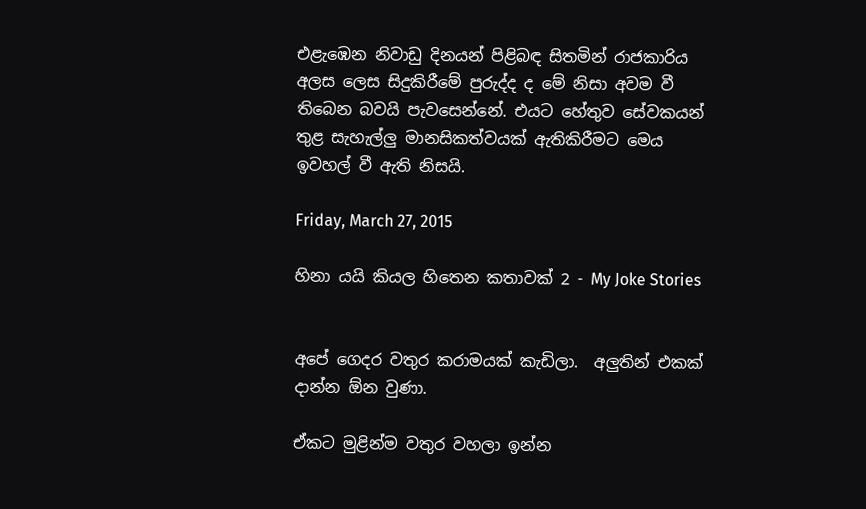එළැඹෙන නිවාඩු දිනයන් පිළිබඳ සිතමින් රාජකාරිය අලස ලෙස සිදුකිරීමේ පුරුද්ද ද මේ නිසා අවම වී තිබෙන බවයි පැවසෙන්නේ. එයට හේතුව සේවකයන් තුළ සැහැල්ලු මානසිකත්වයක් ඇතිකිරීමට මෙය ඉවහල් වී ඇති නිසයි.

Friday, March 27, 2015

හිනා යයි කියල හිතෙන කතාවක් 2 - My Joke Stories


අපේ ගෙදර වතුර කරාමයක් කැඩිලා.  අලුතින් එකක් දාන්න ඕන වුණා.

ඒකට මුළින්ම වතුර වහලා ඉන්න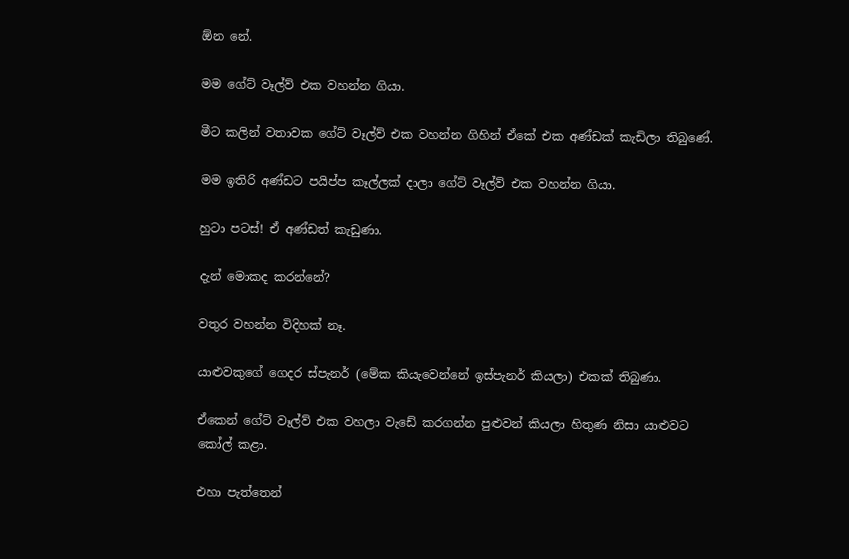ඕන නේ.

මම ගේට් වෑල්ව් එක වහන්න ගියා.

මීට කලින් වතාවක ගේට් වෑල්ව් එක වහන්න ගිහින් ඒකේ එක අණ්ඩක් කැඩිලා තිබුණේ.

මම ඉතිරි අණ්ඩට පයිප්ප කෑල්ලක් දාලා ගේට් වෑල්ව් එක වහන්න ගියා.

හුටා පටස්! ඒ අණ්ඩත් කැඩුණා.

දැන් මොකද කරන්නේ?

වතුර වහන්න විදිහක් නෑ.

යාළුවකුගේ ගෙදර ස්පැනර් (මේක කියැවෙන්නේ ඉස්පැනර් කියලා) එකක් තිබුණා.

ඒකෙන් ගේට් වෑල්ව් එක වහලා වැඩේ කරගන්න පුළුවන් කියලා හිතුණ නිසා යාළුවට කෝල් කළා.

එහා පැත්තෙන්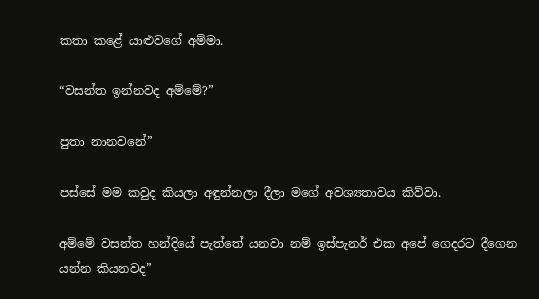කතා කළේ යාළුවගේ අම්මා.

“වසන්ත ඉන්නවද අම්මේ?”

පුතා නානවනේ”

පස්සේ මම කවුද කියලා අඳුන්නලා දීලා මගේ අවශ්‍යතාවය කිව්වා.

අම්මේ වසන්ත හන්දියේ පැත්තේ යනවා නම් ඉස්පැනර් එක අපේ ගෙදරට දීගෙන යන්න කියනවද”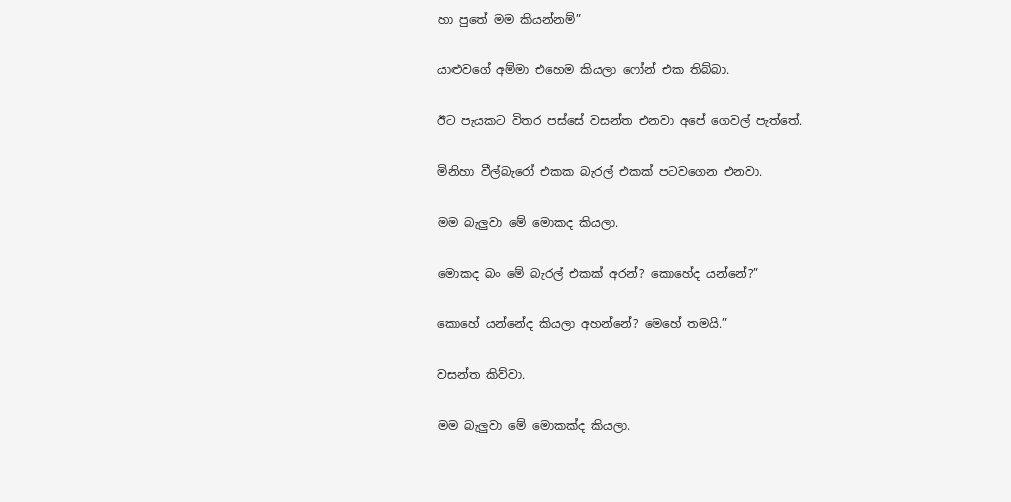හා පුතේ මම කියන්නම්”

යාළුවගේ අම්මා එහෙම කියලා ෆෝන් එක තිබ්බා.

ඊට පැයකට විතර පස්සේ වසන්ත එනවා අපේ ගෙවල් පැත්තේ.

මිනිහා වීල්බැරෝ එකක බැරල් එකක් පටවගෙන එනවා.

මම බැලුවා මේ මොකද කියලා.

මොකද බං මේ බැරල් එකක් අරන්? කොහේද යන්නේ?”

කොහේ යන්නේද කියලා අහන්නේ? මෙහේ තමයි.”

වසන්ත කිව්වා.

මම බැලුවා මේ මොකක්ද කියලා.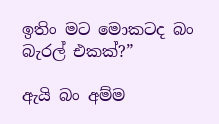ඉතිං මට මොකටද බං බැරල් එකක්?”

ඇයි බං අම්ම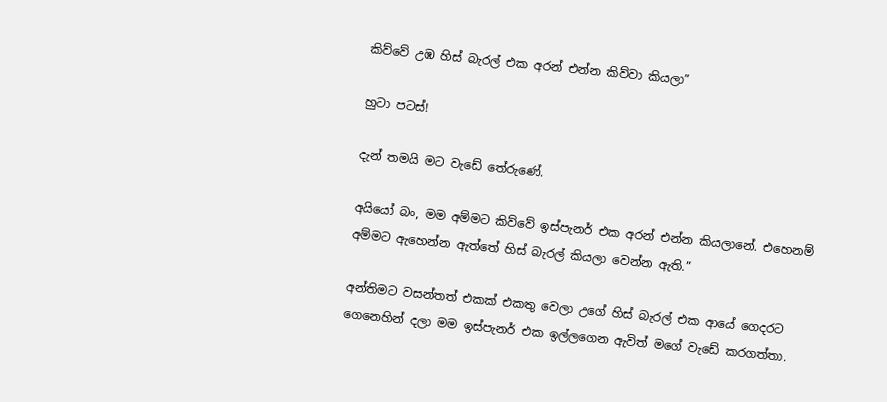කිව්වේ උඹ හිස් බැරල් එක අරන් එන්න කිව්වා කියලා”

හුටා පටස්!

දැන් තමයි මට වැඩේ තේරුණේ.

අයියෝ බං, මම අම්මට කිව්වේ ඉස්පැනර් එක අරන් එන්න කියලානේ. එහෙනම් අම්මට ඇහෙන්න ඇත්තේ හිස් බැරල් කියලා වෙන්න ඇති.”

අන්තිමට වසන්තත් එකක් එකතු වෙලා උගේ හිස් බැරල් එක ආයේ ගෙදරට ගෙනෙහින් දලා මම ඉස්පැනර් එක ඉල්ලගෙන ඇවිත් මගේ වැඩේ කරගත්තා.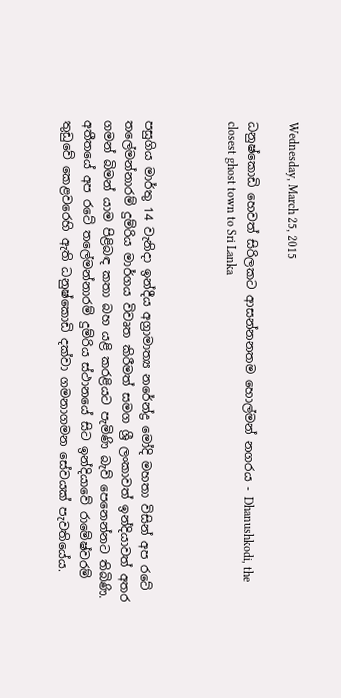Wednesday, March 25, 2015

ධනුෂ්කොඩි හෙවත් සිරිලකට ආසන්නනතම හොල්මන් නගරය - Dhanushkodi, the closest ghost town to Sri Lanka



පසුගිය මාර්තු 14 වැනිදා ඉන්දීය අග්‍රාමාත්‍ය නරේන්ද්‍ර මෝදි මහතා විසින් අප රටේ තලේමන්නාරම් දුම්රිය මාර්ගය විවෘත කිරීමත් සමග ශ්‍රී ලංකාවත් ඉන්දියාවත් අතර ගමන් බිමන් යාම පිළිබඳ කතා බහ යළි කරළියට පැමිණි බැව් පෙනෙන්නට තිබිණි. අතීතයේ අප රටේ තලේමන්නාරම් දුම්රිය ස්ථානයේ සිට ඉන්දියාවේ රාමේෂ්වරම් තුඩුවේ කෙළවරෙහි ඇති ධනුෂ්කොඩි දක්වා ගමනාගමන සේවයක් පැවතියේය.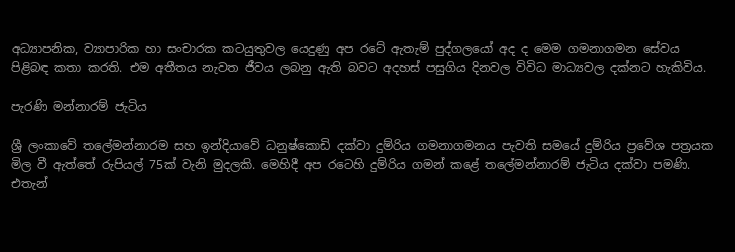අධ්‍යාපනික, ව්‍යාපාරික හා සංචාරක කටයුතුවල යෙදුණු අප රටේ ඇතැම් පුද්ගලයෝ අද ද මෙම ගමනාගමන සේවය පිළිබඳ කතා කරති. එම අතීතය නැවත ජීවය ලබනු ඇති බවට අදහස් පසුගිය දිනවල විවිධ මාධ්‍යවල දක්නට හැකිවිය.

පැරණි මන්නාරම් ජැටිය

ශ්‍රී ලංකාවේ තලේමන්නාරම සහ ඉන්දියාවේ ධනුෂ්කොඩි දක්වා දුම්රිය ගමනාගමනය පැවති සමයේ දුම්රිය ප්‍රවේශ පත්‍රයක මිල වී ඇත්තේ රුපියල් 75ක් වැනි මුදලකි. මෙහිදී අප රටෙහි දුම්රිය ගමන් කළේ තලේමන්නාරම් ජැටිය දක්වා පමණි. එතැන්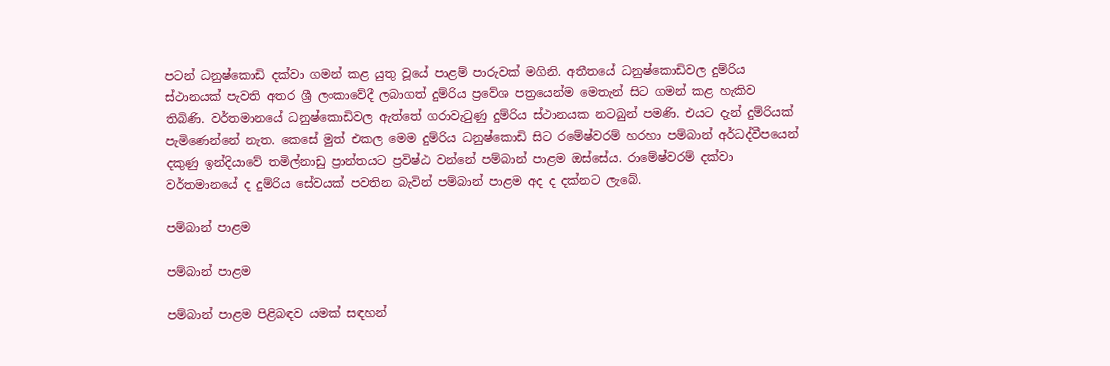පටන් ධනුෂ්කොඩි දක්වා ගමන් කළ යුතු වූයේ පාළම් පාරුවක් මගිනි. අතීතයේ ධනුෂ්කොඩිවල දුම්රිය ස්ථානයක් පැවති අතර ශ්‍රී ලංකාවේදී ලබාගත් දුම්රිය ප්‍රවේශ පත්‍රයෙන්ම මෙතැන් සිට ගමන් කළ හැකිව තිබිණි. වර්තමානයේ ධනුෂ්කොඩිවල ඇත්තේ ගරාවැටුණු දුම්රිය ස්ථානයක නටබුන් පමණි. එයට දැන් දුම්රියක් පැමිණෙන්නේ නැත. කෙසේ මුත් එකල මෙම දුම්රිය ධනුෂ්කොඩි සිට රමේෂ්වරම් හරහා පම්බාන් අර්ධද්වීපයෙන් දකුණු ඉන්දියාවේ තමිල්නාඩු ප්‍රාන්තයට ප්‍රවිෂ්ඨ වන්නේ පම්බාන් පාළම ඔස්සේය. රාමේෂ්වරම් දක්වා වර්තමානයේ ද දුම්රිය සේවයක් පවතින බැවින් පම්බාන් පාළම අද ද දක්නට ලැබේ.

පම්බාන් පාළම

පම්බාන් පාළම

පම්බාන් පාළම පිළිබඳව යමක් සඳහන්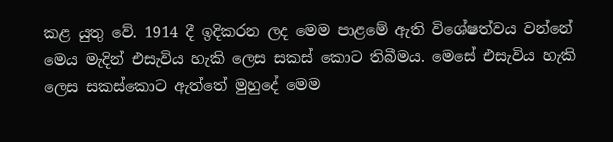කළ යුතු වේ. 1914 දී ඉදිකරන ලද මෙම පාළමේ ඇති විශේෂත්වය වන්නේ මෙය මැදින් එසැවිය හැකි ලෙස සකස් කොට තිබීමය. මෙසේ එසැවිය හැකි ලෙස සකස්කොට ඇත්තේ මුහුදේ මෙම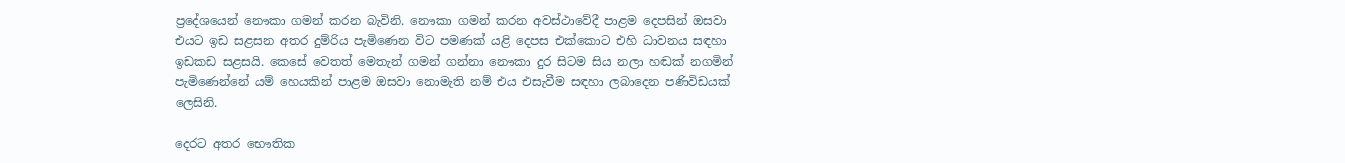ප්‍රදේශයෙන් නෞකා ගමන් කරන බැවිනි. නෞකා ගමන් කරන අවස්ථාවේදී පාළම දෙපසින් ඔසවා එයට ඉඩ සළසන අතර දුම්රිය පැමිණෙන විට පමණක් යළි දෙපස එක්කොට එහි ධාවනය සඳහා ඉඩකඩ සළසයි. කෙසේ වෙතත් මෙතැන් ගමන් ගන්නා නෞකා දුර සිටම සිය නලා හඬක් නගමින් පැමිණෙන්නේ යම් හෙයකින් පාළම ඔසවා නොමැති නම් එය එසැවීම සඳහා ලබාදෙන පණිවිඩයක් ලෙසිනි.

දෙරට අතර භෞතික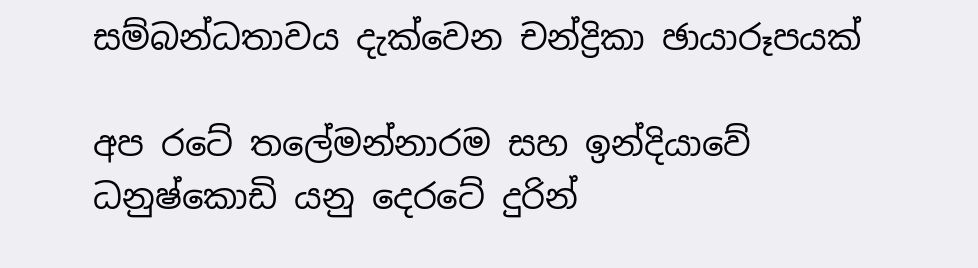සම්බන්ධතාවය දැක්වෙන චන්ද්‍රිකා ඡායාරූපයක්

අප රටේ තලේමන්නාරම සහ ඉන්දියාවේ ධනුෂ්කොඩි යනු දෙරටේ දුරින්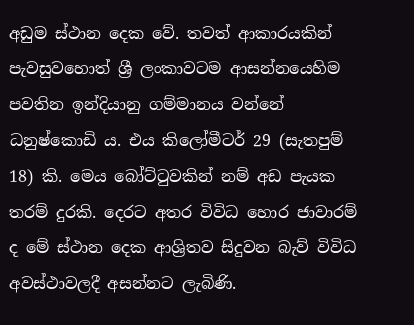අඩුම ස්ථාන දෙක වේ. තවත් ආකාරයකින් පැවසුවහොත් ශ්‍රී ලංකාවටම ආසන්නයෙහිම පවතින ඉන්දියානු ගම්මානය වන්නේ ධනුෂ්කොඩි ය. එය කිලෝමීටර් 29 (සැතපුම් 18) කි. මෙය බෝට්ටුවකින් නම් අඩ පැයක තරම් දුරකි. දෙරට අතර විවිධ හොර ජාවාරම් ද මේ ස්ථාන දෙක ආශ්‍රිතව සිදුවන බැව් විවිධ අවස්ථාවලදී අසන්නට ලැබිණි.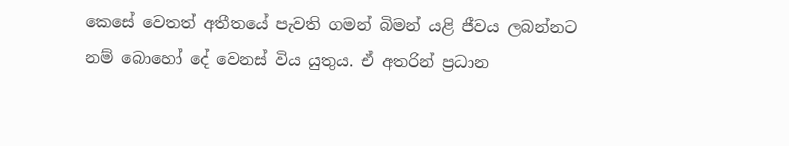කෙසේ වෙතත් අතීතයේ පැවති ගමන් බිමන් යළි ජීවය ලබන්නට නම් බොහෝ දේ වෙනස් විය යුතුය. ඒ අතරින් ප්‍රධාන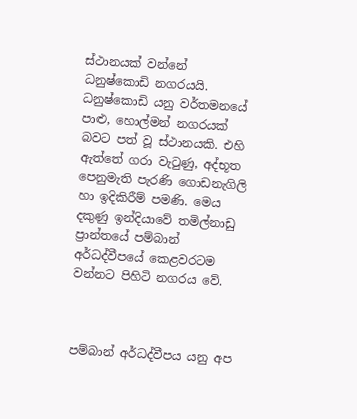ස්ථානයක් වන්නේ ධනුෂ්කොඩි නගරයයි. ධනුෂ්කොඩි යනු වර්තමනයේ පාළු, හොල්මන් නගරයක් බවට පත් වූ ස්ථානයකි. එහි ඇත්තේ ගරා වැටුණු, අද්භූත පෙනුමැති පැරණි ගොඩනැගිලි හා ඉදිකිරීම් පමණි. මෙය දකුණු ඉන්දියාවේ තමිල්නාඩු ප්‍රාන්තයේ පම්බාන් අර්ධද්වීපයේ කෙළවරටම වන්නට පිහිටි නගරය වේ.



පම්බාන් අර්ධද්වීපය යනු අප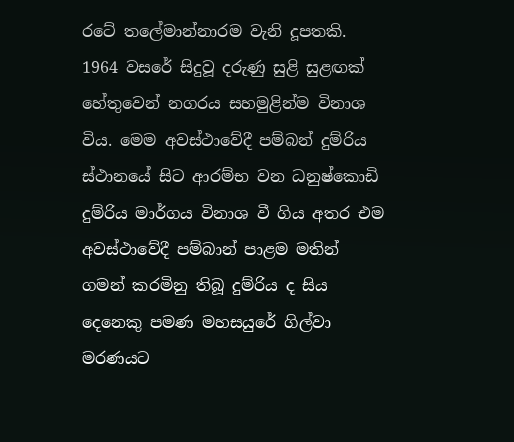රටේ තලේමාන්නාරම වැනි දූපතකි. 1964 වසරේ සිදුවූ දරුණු සුළි සුළඟක් හේතුවෙන් නගරය සහමුළින්ම විනාශ විය. මෙම අවස්ථාවේදී පම්බන් දුම්රිය ස්ථානයේ සිට ආරම්භ වන ධනුෂ්කොඩි දුම්රිය මාර්ගය විනාශ වී ගිය අතර එම අවස්ථාවේදී පම්බාන් පාළම මතින් ගමන් කරමිනු තිබූ දුම්රිය ද සිය දෙනෙකු පමණ මහසයුරේ ගිල්වා මරණයට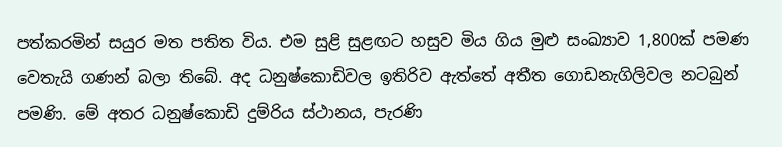පත්කරමින් සයුර මත පතිත විය. එම සුළි සුළඟට හසුව මිය ගිය මුළු සංඛ්‍යාව 1,800ක් පමණ වෙතැයි ගණන් බලා තිබේ. අද ධනුෂ්කොඩිවල ඉතිරිව ඇත්තේ අතීත ගොඩනැගිලිවල නටබුන් පමණි. මේ අතර ධනුෂ්කොඩි දුම්රිය ස්ථානය, පැරණි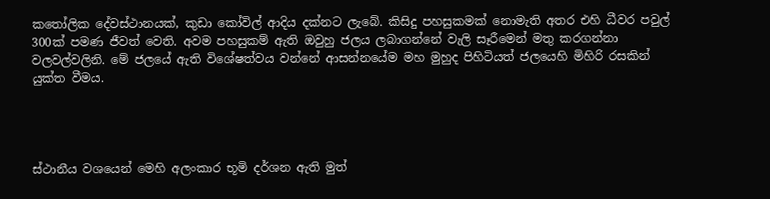කතෝලික දේවස්ථානයක්, කුඩා කෝවිල් ආදිය දක්නට ලැබේ. කිසිදු පහසුකමක් නොමැති අතර එහි ධීවර පවුල් 300ක් පමණ ජීවත් වෙති. අවම පහසුකම් ඇති ඔවුහු ජලය ලබාගන්නේ වැලි සෑරීමෙන් මතු කරගන්නා වලවල්වලිනි. මේ ජලයේ ඇති විශේෂත්වය වන්නේ ආසන්නයේම මහ මුහුද පිහිටියත් ජලයෙහි මිහිරි රසකින් යුක්ත වීමය.




ස්ථානීය වශයෙන් මෙහි අලංකාර භූමි දර්ශන ඇති මුත්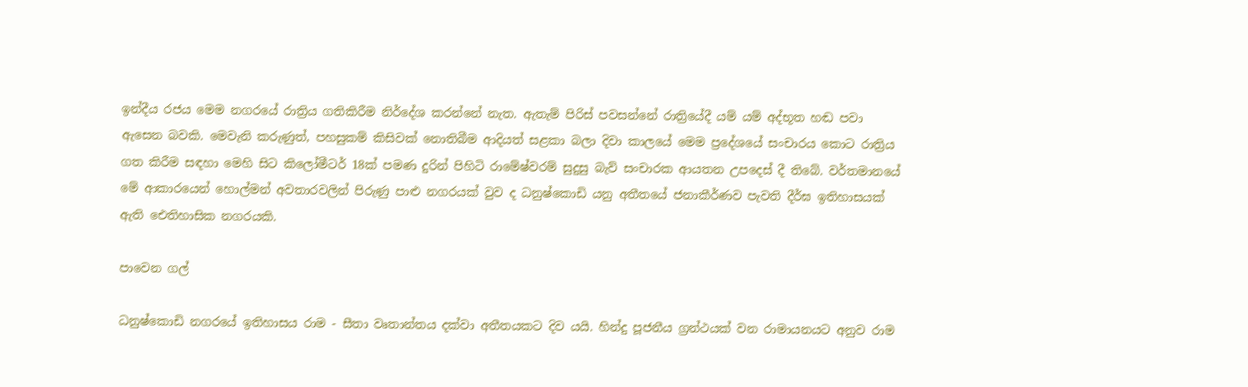ඉන්දීය රජය මෙම නගරයේ රාත්‍රිය ගතිකිරීම නිර්දේශ කරන්නේ නැත. ඇතැම් පිරිස් පවසන්නේ රාත්‍රියේදී යම් යම් අද්භූත හඬ පවා ඇසෙන බවකි. මෙවැනි කරුණුත්, පහසුකම් කිසිවක් නොතිබීම ආදියත් සළකා බලා දිවා කාලයේ මෙම ප්‍රදේශයේ සංචාරය කොට රාත්‍රිය ගත කිරීම සඳහා මෙහි සිට කිලෝමීටර් 18ක් පමණ දුරින් පිහිටි රාමේෂ්වරම් සුදුසු බැව් සංචාරක ආයතන උපදෙස් දී තිබේ. වර්තමානයේ මේ ආකාරයෙන් හොල්මන් අවතාරවලින් පිරුණු පාළු නගරයක් වුව ද ධනුෂ්කොඩි යනු අතීතයේ ජනාකීර්ණව පැවති දීර්ඝ ඉතිහාසයක් ඇති ඓතිහාසික නගරයකි.

පාවෙන ගල්

ධනුෂ්කොඩි නගරයේ ඉතිහාසය රාම - සීතා වෘතාන්තය දක්වා අතීතයකට දිව යයි. හින්දු පූජනීය ග්‍රන්ථයක් වන රාමායනයට අනුව රාම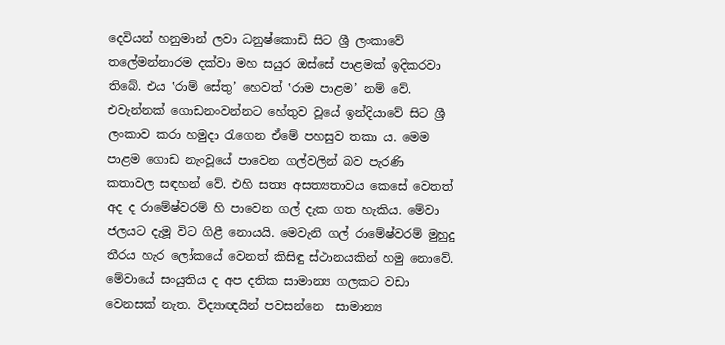දෙවියන් හනුමාන් ලවා ධනුෂ්කොඩි සිට ශ්‍රී ලංකාවේ තලේමන්නාරම දක්වා මහ සයුර ඔස්සේ පාළමක් ඉදිකරවා තිබේ. එය ‛රාම් සේතු’ හෙවත් ‛රාම පාළම’ නම් වේ. එවැන්නක් ගොඩනංවන්නට හේතුව වූයේ ඉන්දියාවේ සිට ශ්‍රී ලංකාව කරා හමුදා රැගෙන ඒමේ පහසුව තකා ය. මෙම පාළම ගොඩ නැංවූයේ පාවෙන ගල්වලින් බව පැරණි කතාවල සඳහන් වේ. එහි සත්‍ය අසත්‍යතාවය කෙසේ වෙතත් අද ද රාමේෂ්වරම් හි පාවෙන ගල් දැක ගත හැකිය. මේවා ජලයට දැමූ විට ගිළී නොයයි. මෙවැනි ගල් රාමේෂ්වරම් මුහුදු තීරය හැර ලෝකයේ වෙනත් කිසිඳු ස්ථානයකින් හමු නොවේ. මේවායේ සංයුතිය ද අප දතික සාමාන්‍ය ගලකට වඩා වෙනසක් නැත. විද්‍යාඥයින් පවසන්නෙ  සාමාන්‍ය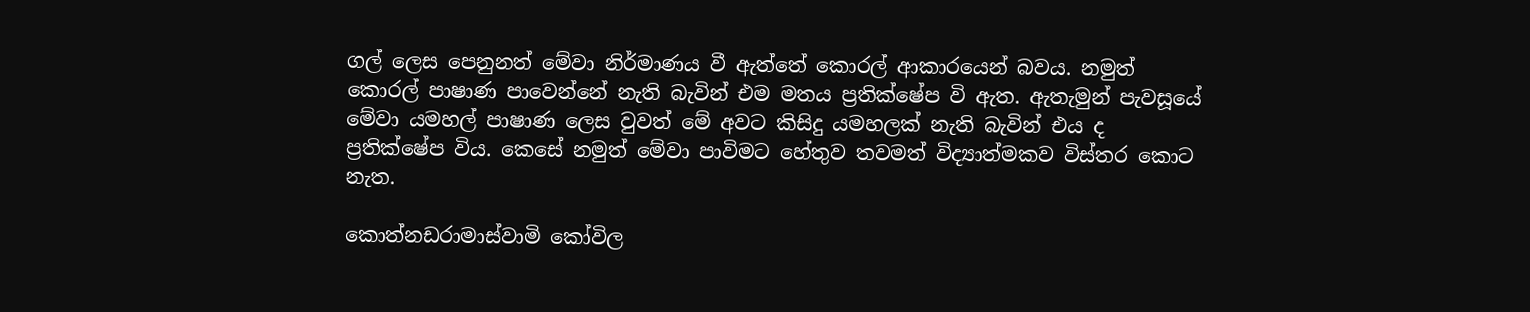ගල් ලෙස පෙනුනත් මේවා නිර්මාණය වී ඇත්තේ කොරල් ආකාරයෙන් බවය. නමුත් කොරල් පාෂාණ පාවෙන්නේ නැති බැවින් එම මතය ප්‍රතික්ෂේප වි ඇත. ඇතැමුන් පැවසූයේ මේවා යමහල් පාෂාණ ලෙස වුවත් මේ අවට කිසිදු යමහලක් නැති බැවින් එය ද ප්‍රතික්ෂේප විය. කෙසේ නමුත් මේවා පාවිමට හේතුව තවමත් විද්‍යාත්මකව විස්තර කොට නැත.

කොත්නඩරාමාස්වාමි කෝවිල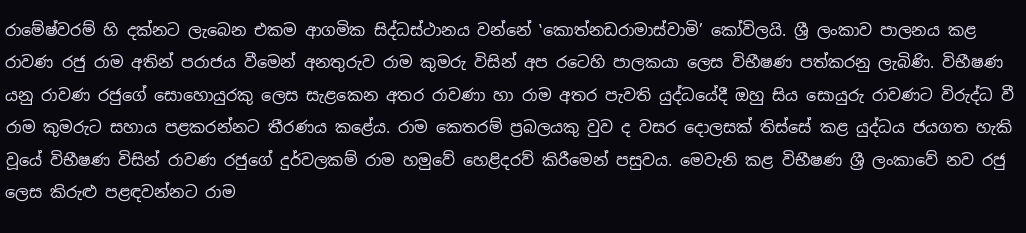රාමේෂ්වරම් හි දක්නට ලැබෙන එකම ආගමික සිද්ධස්ථානය වන්නේ ‛කොත්නඩරාමාස්වාමි’ කෝවිලයි. ශ්‍රී ලංකාව පාලනය කළ රාවණ රජු රාම අතින් පරාජය වීමෙන් අනතුරුව රාම කුමරු විසින් අප රටෙහි පාලකයා ලෙස විභීෂණ පත්කරනු ලැබිණි. විභීෂණ යනු රාවණ රජුගේ සොහොයුරකු ලෙස සැළකෙන අතර රාවණා හා රාම අතර පැවති යුද්ධයේදී ඔහු සිය සොයුරු රාවණට විරුද්ධ වී රාම කුමරුට සහාය පළකරන්නට තීරණය කළේය. රාම කෙතරම් ප්‍රබලයකු වුව ද වසර දොලසක් තිස්සේ කළ යුද්ධය ජයගත හැකි වූයේ විභීෂණ විසින් රාවණ රජුගේ දුර්වලකම් රාම හමුවේ හෙළිදරව් කිරීමෙන් පසුවය. මෙවැනි කළ විභීෂණ ශ්‍රී ලංකාවේ නව රජු ලෙස කිරුළු පළඳවන්නට රාම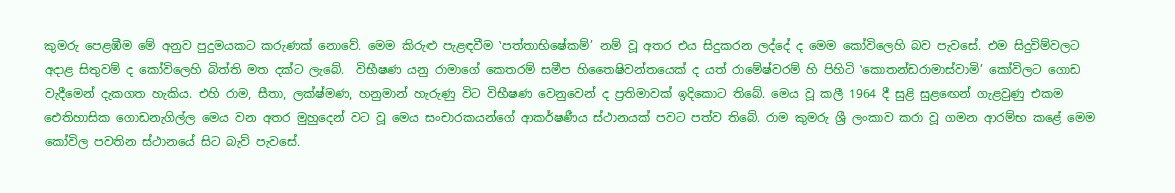කුමරු පෙළඹීම මේ අනුව පුදුමයකට කරුණක් නොවේ. මෙම කිරුළු පැළඳවීම ‛පත්තාභිෂේකම්’ නම් වූ අතර එය සිදුකරන ලද්දේ ද මෙම කෝවිලෙහි බව පැවසේ. එම සිදුවිම්වලට අදාළ සිතුවම් ද කෝවිලෙහි බිත්ති මත දක්ට ලැබේ.  විභීෂණ යනු රාමාගේ කෙතරම් සමීප හිතෛෂිවන්තයෙක් ද යත් රාමේෂ්වරම් හි පිහිටි ‛කොතන්ඩරාමාස්වාමි’ කෝවිලට ගොඩ වැදීමෙන් දැකගත හැකිය. එහි රාම, සීතා, ලක්ෂ්මණ, හනුමාන් හැරුණු විට විභීෂණ වෙනුවෙන් ද ප්‍රතිමාවක් ඉදිකොට තිබේ. මෙය වූ කලී 1964 දී සුළි සුළඟෙන් ගැළවුණු එකම ඓතිහාසික ගොඩනැගිල්ල මෙය වන අතර මුහුදෙන් වට වූ මෙය සංචාරකයන්ගේ ආකර්ෂණීය ස්ථානයක් පවට පත්ව තිබේ. රාම කුමරු ශ්‍රී ලංකාව කරා වූ ගමන ආරම්භ කළේ මෙම කෝවිල පවතින ස්ථානයේ සිට බැව් පැවසේ.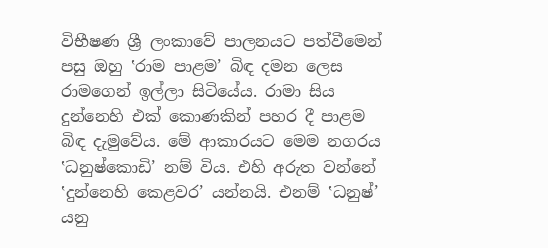විභීෂණ ශ්‍රී ලංකාවේ පාලනයට පත්වීමෙන් පසු ඔහු ‛රාම පාළම’ බිඳ දමන ලෙස රාමගෙන් ඉල්ලා සිටියේය. රාමා සිය දුන්නෙහි එක් කොණකින් පහර දී පාළම බිඳ දැමුවේය. මේ ආකාරයට මෙම නගරය ‛ධනුෂ්කොඩි’ නම් විය. එහි අරුත වන්නේ ‛දුන්නෙහි කෙළවර’ යන්නයි. එනම් ‛ධනුෂ්’ යනු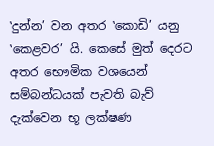‛දුන්න’ වන අතර ‛කොඩි’ යනු ‛කෙළවර’ යි. කෙසේ මුත් දෙරට අතර භෞමික වශයෙන් සම්බන්ධයක් පැවති බැව් දැක්වෙන භූ ලක්ෂණ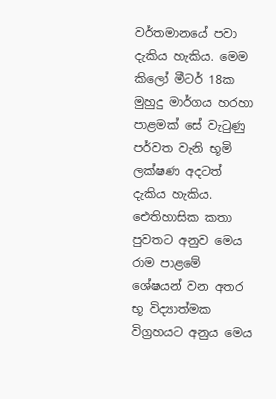වර්තමානයේ පවා දැකිය හැකිය. මෙම කිලෝ මීටර් 18ක මුහුදු මාර්ගය හරහා පාළමක් සේ වැටුණු පර්වත වැනි භූමි ලක්ෂණ අදටත් දැකිය හැකිය. ඓතිහාසික කතා පුවතට අනුව මෙය රාම පාළමේ ශේෂයන් වන අතර භූ විද්‍යාත්මක විග්‍රහයට අනුය මෙය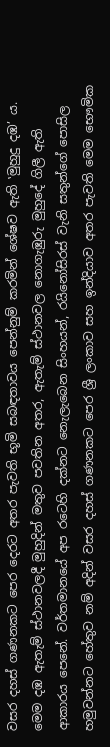වසර දහස් ගණනකට පෙර දෙරට අතර පැවති භූමි සබඳතාවය පෙන්නුම් කරමින් ශේෂව ඇති ‛මුහුදු දඹ’ ය. මෙම දඹ ඇතැම් ස්ථානවලදී මුහුදින් මතුව පවතින අතර, ඇතැම් ස්ථානවල නොගැඹුරු මුහුදේ ගිලී ඇති ආකාරය පෙනේ. වර්තමානයේ අප රටෙහි දක්නට නෙැලැබෙන සිංහයන්, රයිනෝසිරස් වැනි සතුන්ගේ පොසිල හමුවන්නට හේතුව නම් අදින් වසර දහස් ගණනකට පෙර ශ්‍රී ලංකාව සහ ඉන්දියාව අතර පැවති මෙම භෞමික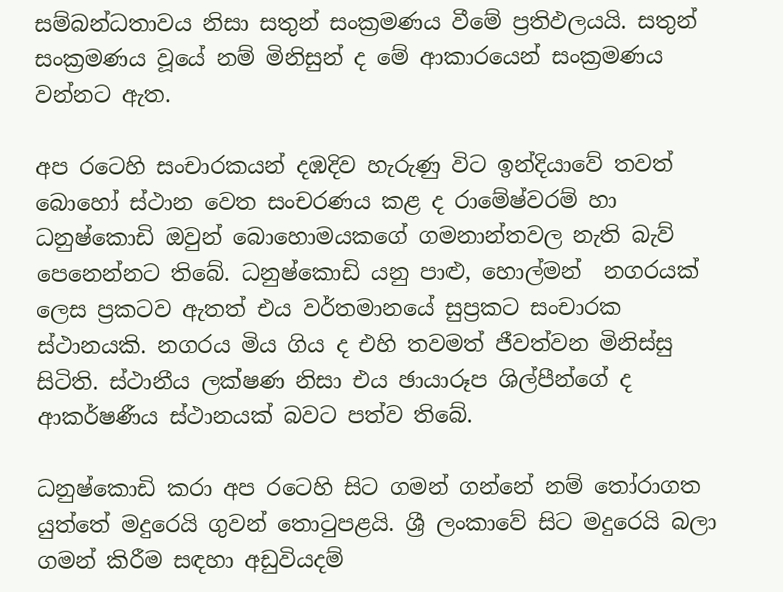සම්බන්ධතාවය නිසා සතුන් සංක්‍රමණය වීමේ ප්‍රතිඵලයයි. සතුන් සංක්‍රමණය වූයේ නම් මිනිසුන් ද මේ ආකාරයෙන් සංක්‍රමණය වන්නට ඇත.

අප රටෙහි සංචාරකයන් දඹදිව හැරුණු විට ඉන්දියාවේ තවත් බොහෝ ස්ථාන වෙත සංචරණය කළ ද රාමේෂ්වරම් හා ධනුෂ්කොඩි ඔවුන් බොහොමයකගේ ගමනාන්තවල නැති බැව් පෙනෙන්නට තිබේ. ධනුෂ්කොඩි යනු පාළු, හොල්මන්  නගරයක් ලෙස ප්‍රකටව ඇතත් එය වර්තමානයේ සුප්‍රකට සංචාරක ස්ථානයකි. නගරය මිය ගිය ද එහි තවමත් ජීවත්වන මිනිස්සු සිටිති. ස්ථානීය ලක්ෂණ නිසා එය ඡායාරූප ශිල්පීන්ගේ ද ආකර්ෂණීය ස්ථානයක් බවට පත්ව තිබේ.

ධනුෂ්කොඩි කරා අප රටෙහි සිට ගමන් ගන්නේ නම් තෝරාගත යුත්තේ මදුරෙයි ගුවන් තොටුපළයි. ශ්‍රී ලංකාවේ සිට මදුරෙයි බලා ගමන් කිරීම සඳහා අඩුවියදම්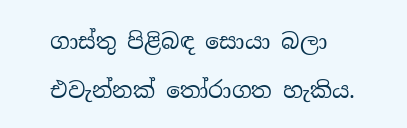ගාස්තු පිළිබඳ සොයා බලා එවැන්නක් තෝරාගත හැකිය.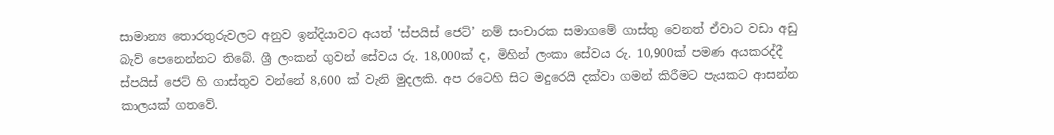සාමාන්‍ය තොරතුරුවලට අනුව ඉන්දියාවට අයත් ‛ස්පයිස් ජෙට්’ නම් සංචාරක සමාගමේ ගාස්තු වෙනත් ඒවාට වඩා අඩු බැව් පෙනෙන්නට තිබේ. ශ්‍රී ලංකන් ගුවන් සේවය රු. 18,000ක් ද, මිහින් ලංකා සේවය රු. 10,900ක් පමණ අයකරද්දී ස්පයිස් ජෙට් හි ගාස්තුව වන්නේ 8,600 ක් වැනි මුදලකි. අප රටෙහි සිට මදුරෙයි දක්වා ගමන් කිරීමට පැයකට ආසන්න කාලයක් ගතවේ.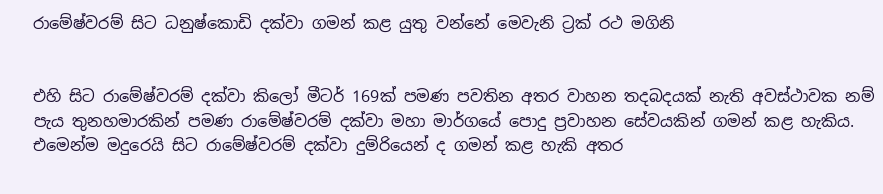රාමේෂ්වරම් සිට ධනුෂ්කොඩි දක්වා ගමන් කළ යුතු වන්නේ මෙවැනි ට්‍රක් රථ මගිනි


එහි සිට රාමේෂ්වරම් දක්වා කිලෝ මීටර් 169ක් පමණ පවතින අතර වාහන තදබදයක් නැති අවස්ථාවක නම් පැය තුනහමාරකින් පමණ රාමේෂ්වරම් දක්වා මහා මාර්ගයේ පොදු ප්‍රවාහන සේවයකින් ගමන් කළ හැකිය. එමෙන්ම මදුරෙයි සිට රාමේෂ්වරම් දක්වා දුම්රියෙන් ද ගමන් කළ හැකි අතර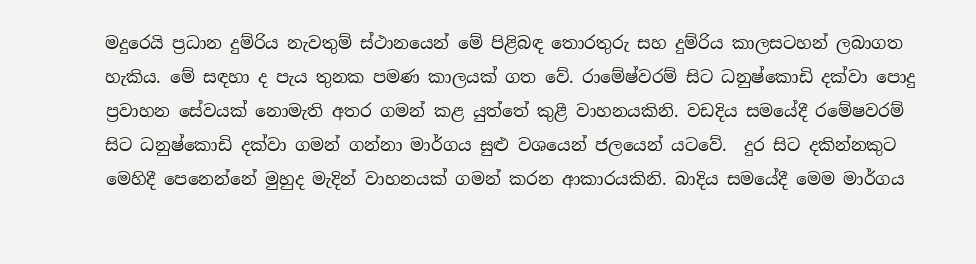මදුරෙයි ප්‍රධාන දුම්රිය නැවතුම් ස්ථානයෙන් මේ පිළිබඳ තොරතුරු සහ දුම්රිය කාලසටහන් ලබාගත හැකිය. මේ සඳහා ද පැය තුනක පමණ කාලයක් ගත වේ. රාමේෂ්වරම් සිට ධනුෂ්කොඩි දක්වා පොදු ප්‍රවාහන සේවයක් නොමැති අතර ගමන් කළ යුත්තේ කුළී වාහනයකිනි. වඩදිය සමයේදී රමේෂවරම් සිට ධනුෂ්කොඩි දක්වා ගමන් ගන්නා මාර්ගය සුළු වශයෙන් ජලයෙන් යටවේ.  දුර සිට දකින්නකුට මෙහිදී පෙනෙන්නේ මුහුද මැදින් වාහනයක් ගමන් කරන ආකාරයකිනි. බාදිය සමයේදී මෙම මාර්ගය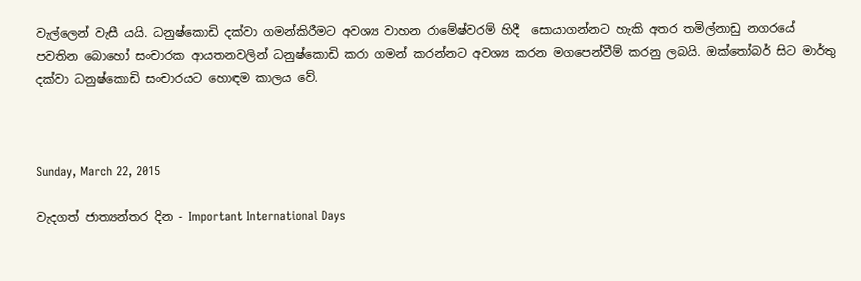වැල්ලෙන් වැසී යයි. ධනුෂ්කොඩි දක්වා ගමන්කිරීමට අවශ්‍ය වාහන රාමේෂ්වරම් හිදී  සොයාගන්නට හැකි අතර තමිල්නාඩු නගරයේ පවතින බොහෝ සංචාරක ආයතනවලින් ධනුෂ්කොඩි කරා ගමන් කරන්නට අවශ්‍ය කරන මගපෙන්වීම් කරනු ලබයි. ඔක්තෝබර් සිට මාර්තු දක්වා ධනුෂ්කොඩි සංචාරයට හොඳම කාලය වේ.



Sunday, March 22, 2015

වැදගත් ජාත්‍යන්තර දින - Important International Days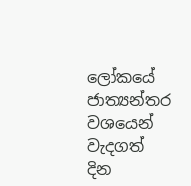ලෝකයේ ජාත්‍යන්තර වශයෙන් වැදගත් දින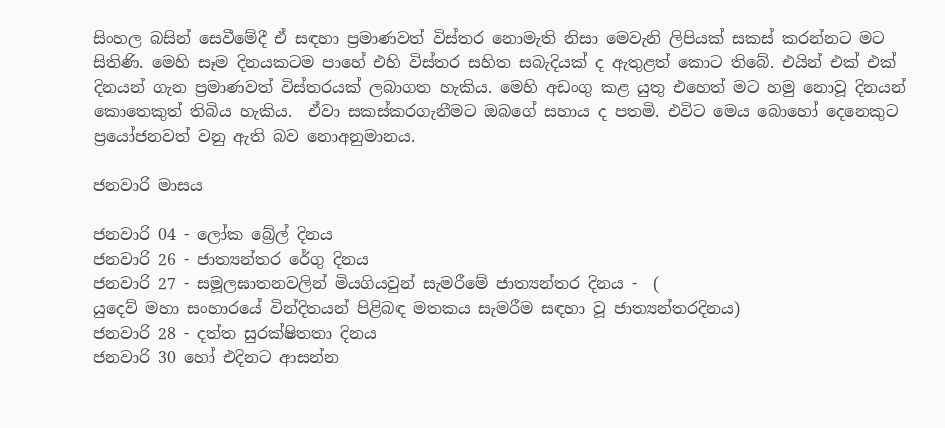සිංහල බසින් සෙවීමේදී ඒ සඳහා ප්‍රමාණවත් විස්තර නොමැති නිසා මෙවැනි ලිපියක් සකස් කරන්නට මට සිතිණි. මෙහි සෑම දිනයකටම පාහේ එහි විස්තර සහිත සබැදියක් ද ඇතුළත් කොට තිබේ. එයින් එක් එක් දිනයන් ගැන ප්‍රමාණවත් විස්තරයක් ලබාගත හැකිය. මෙහි අඩංගු කළ යුතු එහෙත් මට හමු නොවූ දිනයන් කොතෙකුත් තිබිය හැකිය.  ඒවා සකස්කරගැනීමට ඔබගේ සහාය ද පතමි. එවිට මෙය බොහෝ දෙනෙකුට ප්‍රයෝජනවත් වනු ඇති බව නොඅනුමානය.

ජනවාරි මාසය

ජනවාරි 04 - ලෝක බ්‍රේල් දිනය
ජනවාරි 26 - ජාත්‍යන්තර රේගු දිනය
ජනවාරි 27 - සමූලඝාතනවලින් මියගියවුන් සැමරීමේ ජාත්‍යන්තර දිනය -  (
යුදෙව් මහා සංහාරයේ වින්දිතයන් පිළිබඳ මතකය සැමරීම සඳහා වූ ජාත්‍යන්තරදිනය)
ජනවාරි 28 - දත්ත සුරක්ෂිතතා දිනය
ජනවාරි 30 හෝ එදිනට ආසන්න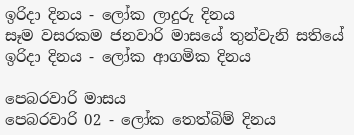ඉරිදා දිනය - ලෝක ලාදුරු දිනය
සෑම වසරකම ජනවාරි මාසයේ තුන්වැනි සතියේ ඉරිදා දිනය - ලෝක ආගමික දිනය

පෙබරවාරි මාසය
පෙබරවාරි 02 - ලෝක තෙත්බිම් දිනය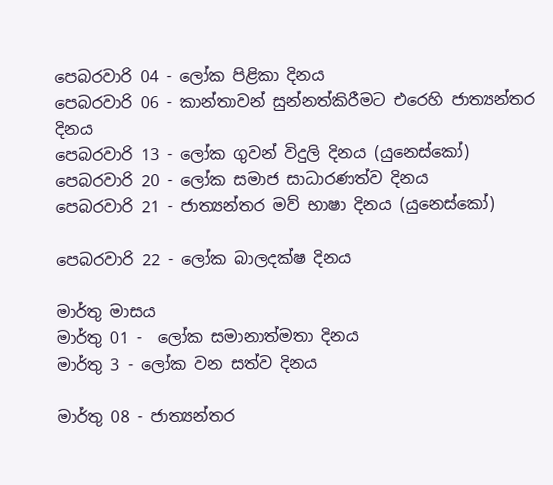පෙබරවාරි 04 - ලෝක පිළිකා දිනය
පෙබරවාරි 06 - කාන්තාවන් සුන්නත්කිරීමට එරෙහි ජාත්‍යන්තර දිනය
පෙබරවාරි 13 - ලෝක ගුවන් විදුලි දිනය (යුනෙස්කෝ)
පෙබරවාරි 20 - ලෝක සමාජ සාධාරණත්ව දිනය
පෙබරවාරි 21 - ජාත්‍යන්තර මව් භාෂා දිනය (යුනෙස්කෝ)

පෙබරවාරි 22 - ලෝක බාලදක්ෂ දිනය

මාර්තු මාසය
මාර්තු 01 -  ලෝක සමානාත්මතා දිනය
මාර්තු 3 - ලෝක වන සත්ව දිනය

මාර්තු 08 - ජාත්‍යන්තර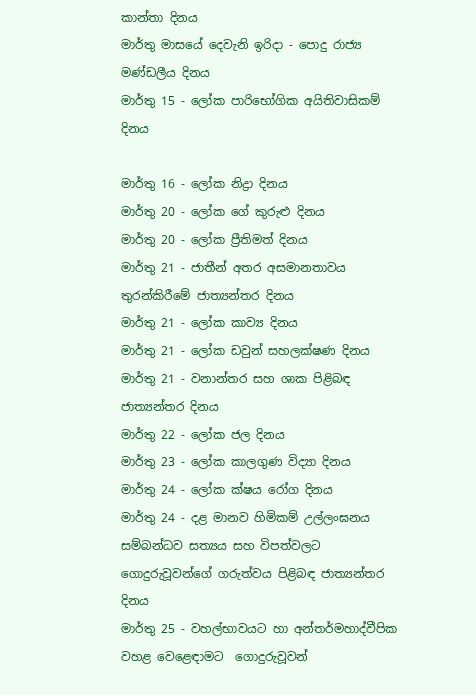කාන්තා දිනය
මාර්තු මාසයේ දෙවැනි ඉරිදා - පොදු රාජ්‍ය මණ්ඩලීය දිනය
මාර්තු 15 - ලෝක පාරිභෝගික අයිතිවාසිකම් දිනය

මාර්තු 16 - ලෝක නිද්‍රා දිනය
මාර්තු 20 - ලෝක ගේ කුරුළු දිනය
මාර්තු 20 - ලෝක ප්‍රීතිමත් දිනය
මාර්තු 21 - ජාතීන් අතර අසමානතාවය තුරන්කිරීමේ ජාත්‍යන්තර දිනය
මාර්තු 21 - ලෝක කාව්‍ය දිනය
මාර්තු 21 - ලෝක ඩවුන් සහලක්ෂණ දිනය
මාර්තු 21 - වනාන්තර සහ ශාක පිළිබඳ ජාත්‍යන්තර දිනය
මාර්තු 22 - ලෝක ජල දිනය
මාර්තු 23 - ලෝක කාලගුණ විද්‍යා දිනය
මාර්තු 24 - ලෝක ක්ෂය රෝග දිනය
මාර්තු 24 - දළ මානව හිමිකම් උල්ලංඝනය සම්බන්ධව සත්‍යය සහ විපත්වලට ගොදුරුවූවන්ගේ ගරුත්වය පිළිබඳ ජාත්‍යන්තර දිනය
මාර්තු 25 - වහල්භාවයට හා අන්තර්මහාද්වීපික වහළ වෙළෙඳාමට  ගොදුරුවූවන්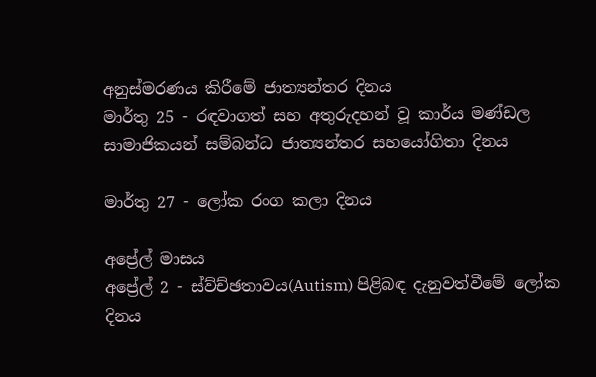අනුස්මරණය කිරීමේ ජාත්‍යන්තර දිනය
මාර්තු 25 - රඳවාගත් සහ අතුරුදහන් වූ කාර්ය මණ්ඩල සාමාජිකයන් සම්බන්ධ ජාත්‍යන්තර සහයෝගිතා දිනය

මාර්තු 27 - ලෝක රංග කලා දිනය

අප්‍රේල් මාසය
අප්‍රේල් 2 - ස්ව්ච්ඡතාවය(Autism) පිළිබඳ දැනුවත්වීමේ ලෝක දිනය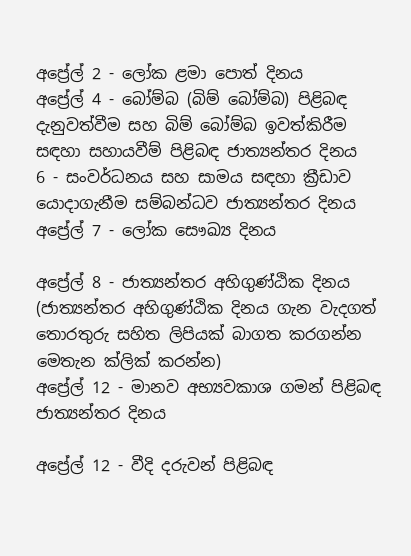අප්‍රේල් 2 - ලෝක ළමා පොත් දිනය
අප්‍රේල් 4 - බෝම්බ (බිම් බෝම්බ) පිළිබඳ දැනුවත්වීම සහ බිම් බෝම්බ ඉවත්කිරීම සඳහා සහායවීම් පිළිබඳ ජාත්‍යන්තර දිනය
6 - සංවර්ධනය සහ සාමය සඳහා ක්‍රීඩාව යොදාගැනීම සම්බන්ධව ජාත්‍යන්තර දිනය
අප්‍රේල් 7 - ලෝක සෞඛ්‍ය දිනය

අප්‍රේල් 8 - ජාත්‍යන්තර අහිගුණ්ඨික දිනය
(ජාත්‍යන්තර අහිගුණ්ඨික දිනය ගැන වැදගත් තොරතුරු සහිත ලිපියක් බාගත කරගන්න මෙතැන ක්ලික් කරන්න)
අප්‍රේල් 12 - මානව අභ්‍යවකාශ ගමන් පිළිබඳ ජාත්‍යන්තර දිනය

අප්‍රේල් 12 - වීදි දරුවන් පිළිබඳ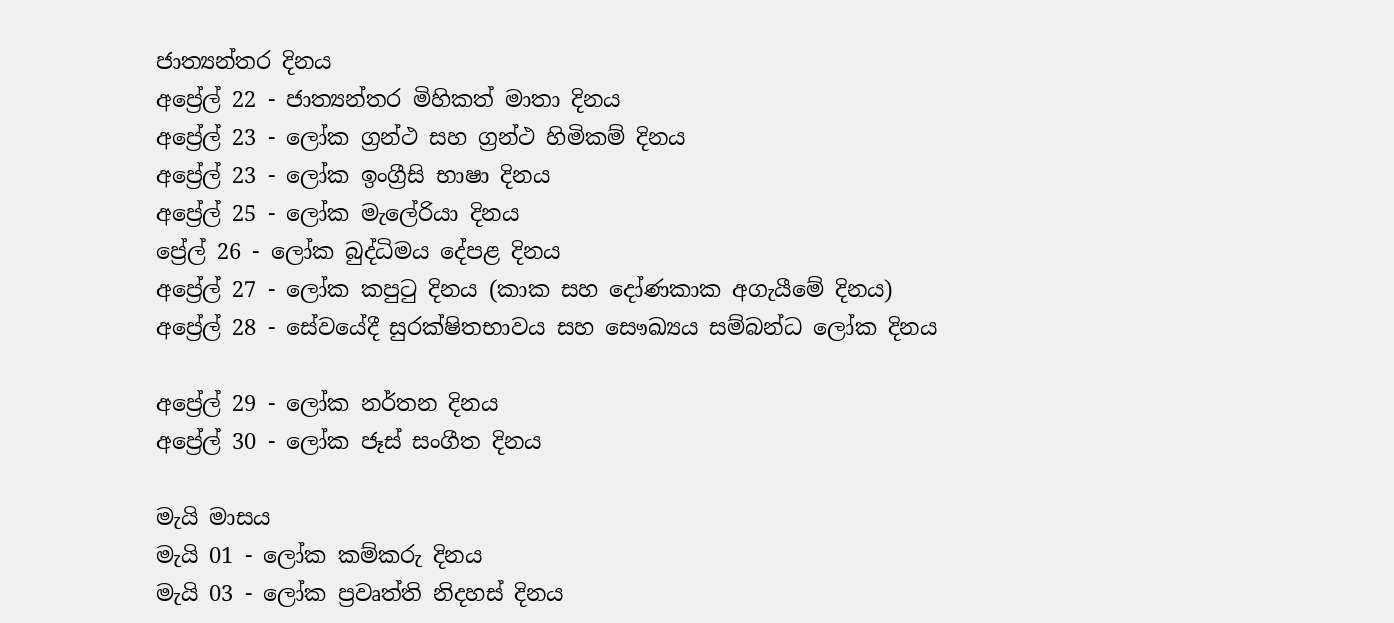ජාත්‍යන්තර දිනය
අප්‍රේල් 22 - ජාත්‍යන්තර මිහිකත් මාතා දිනය
අප්‍රේල් 23 - ලෝක ග්‍රන්ථ සහ ග්‍රන්ථ හිමිකම් දිනය
අප්‍රේල් 23 - ලෝක ඉංග්‍රීසි භාෂා දිනය
අප්‍රේල් 25 - ලෝක මැලේරියා දිනය
ප්‍රේල් 26 - ලෝක බුද්ධිමය දේපළ දිනය
අප්‍රේල් 27 - ලෝක කපුටු දිනය (කාක සහ දෝණකාක අගැයීමේ දිනය)
අප්‍රේල් 28 - සේවයේදී සුරක්ෂිතභාවය සහ සෞඛ්‍යය සම්බන්ධ ලෝක දිනය

අප්‍රේල් 29 - ලෝක නර්තන දිනය
අප්‍රේල් 30 - ලෝක ජෑස් සංගීත දිනය

මැයි මාසය
මැයි 01 - ලෝක කම්කරු දිනය
මැයි 03 - ලෝක ප්‍රවෘත්ති නිදහස් දිනය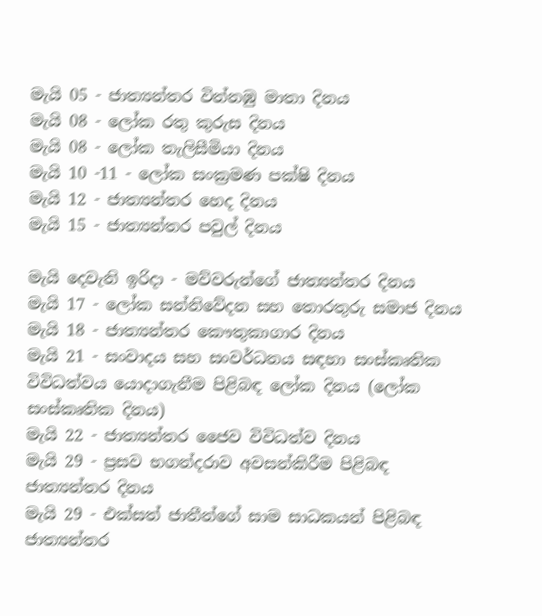මැයි 05 - ජාත්‍යන්තර වින්නඹු මාතා දිනය
මැයි 08 - ලෝක රතු කුරුස දිනය
මැයි 08 - ලෝක තැලිසීමියා දිනය
මැයි 10 -11 - ලෝක සංක්‍රමණ පක්ෂි දිනය
මැයි 12 - ජාත්‍යන්තර හෙද දිනය
මැයි 15 - ජාත්‍යන්තර පවුල් දිනය

මැයි දෙවැනි ඉරිදා - මව්වරුන්ගේ ජාත්‍යන්තර දිනය
මැයි 17 - ලෝක සන්නිවේදන සහ තොරතුරු සමාජ දිනය
මැයි 18 - ජාත්‍යන්තර කෞතුකාගාර දිනය
මැයි 21 - සංවාදය සහ සංවර්ධනය සඳහා සංස්කෘතික විවිධත්වය යොදාගැනීම පිළිබඳ ලෝක දිනය (ලෝක සංස්කෘතික දිනය)
මැයි 22 - ජාත්‍යන්තර ජෛව විවිධත්ව දිනය
මැයි 29 - ප්‍රසව භගන්දරාව අවසන්කිරීම පිළිබඳ ජාත්‍යන්තර දිනය
මැයි 29 - එක්සත් ජාතීන්ගේ සාම සාධකයන් පිළිබඳ ජාත්‍යන්තර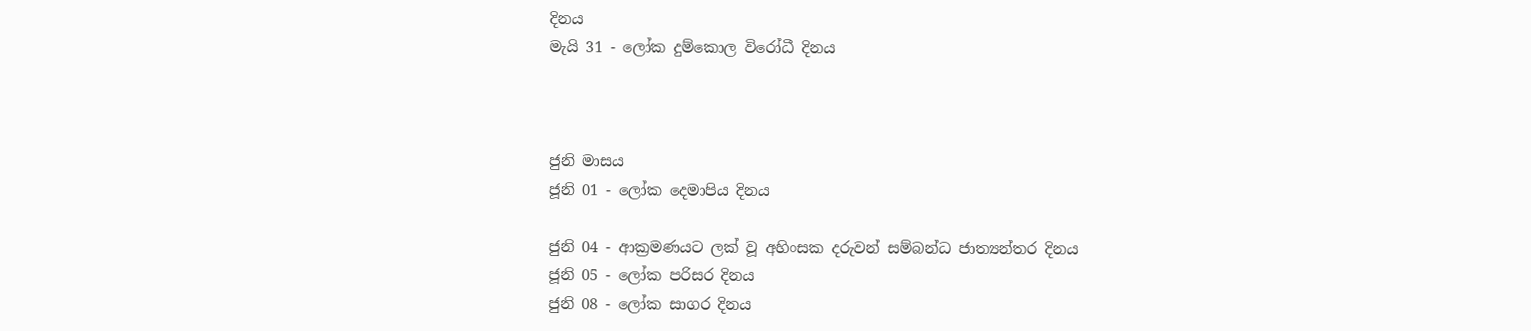දිනය
මැයි 31 - ලෝක දුම්කොල විරෝධී දිනය



ජුනි මාසය
ජූනි 01 - ලෝක දෙමාපිය දිනය

ජුනි 04 - ආක්‍රමණයට ලක් වූ අහිංසක දරුවන් සම්බන්ධ ජාත්‍යන්තර දිනය
ජූනි 05 - ලෝක පරිසර දිනය
ජුනි 08 - ලෝක සාගර දිනය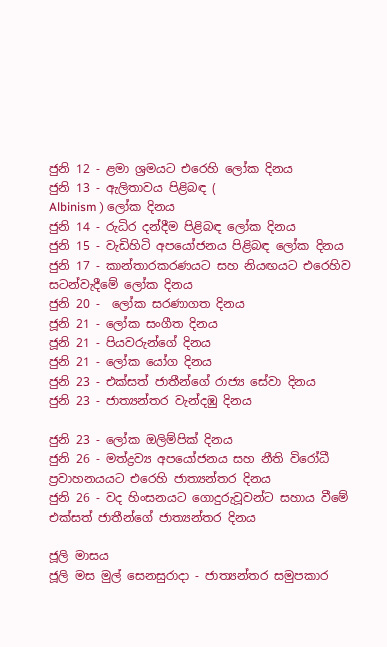ජුනි 12 - ළමා ශ්‍රමයට එරෙහි ලෝක දිනය
ජුනි 13 - ඇලිතාවය පිළිබඳ (
Albinism ) ලෝක දිනය
ජුනි 14 - රුධිර දන්දීම පිළිබඳ ලෝක දිනය
ජුනි 15 - වැඩිහිටි අපයෝජනය පිළිබඳ ලෝක දිනය
ජුනි 17 - කාන්තාරකරණයට සහ නියඟයට එරෙහිව සටන්වැදීමේ ලෝක දිනය
ජුනි 20 -  ලෝක සරණාගත දිනය
ජූනි 21 - ලෝක සංගීත දිනය
ජූනි 21 - පියවරුන්ගේ දිනය
ජුනි 21 - ලෝක යෝග දිනය
ජුනි 23 - එක්සත් ජාතීන්ගේ රාජ්‍ය සේවා දිනය
ජුනි 23 - ජාත්‍යන්තර වැන්දඹු දිනය

ජුනි 23 - ලෝක ඔලිම්පික් දිනය
ජුනි 26 - මත්ද්‍රව්‍ය අපයෝජනය සහ නීති විරෝධී ප්‍රවාහනයයට එරෙහි ජාත්‍යන්තර දිනය
ජුනි 26 - වද හිංසනයට ගොදුරුවූවන්ට සහාය වීමේ එක්සත් ජාතීන්ගේ ජාත්‍යන්තර දිනය

ජූලි මාසය
ජූලි මස මුල් සෙනසුරාදා - ජාත්‍යන්තර සමුපකාර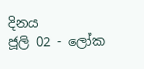දිනය
ජූලි 02 - ලෝක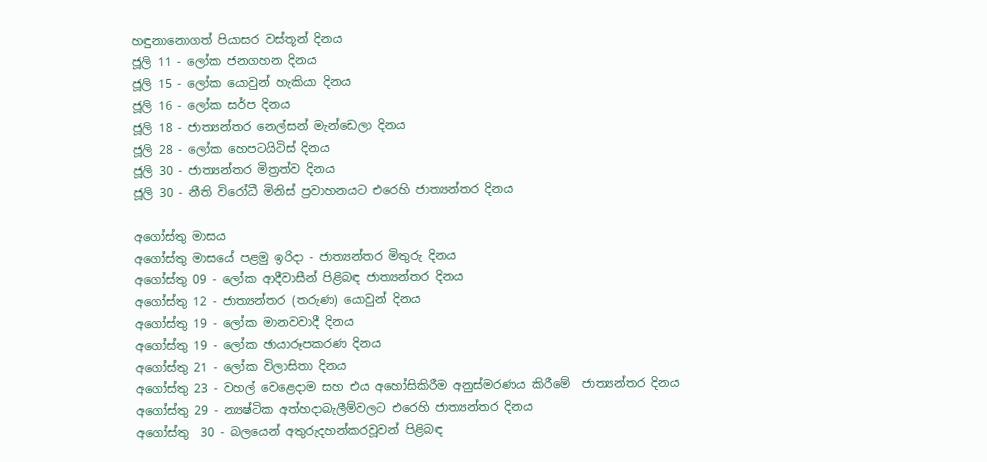හඳුනානොගත් පියාසර වස්තූන් දිනය
ජූලි 11 - ලෝක ජනගහන දිනය
ජූලි 15 - ලෝක යොවුන් හැකියා දිනය
ජූලි 16 - ලෝක සර්ප දිනය
ජූලි 18 - ජාත්‍යන්තර නෙල්සන් මැන්ඩෙලා දිනය
ජූලි 28 - ලෝක හෙපටයිටිස් දිනය
ජූලි 30 - ජාත්‍යන්තර මිත්‍රත්ව දිනය
ජූලි 30 - නීති විරෝධී මිනිස් ප්‍රවාහනයට එරෙහි ජාත්‍යන්තර දිනය

අගෝස්තු මාසය
අගෝස්තු මාසයේ පළමු ඉරිදා - ජාත්‍යන්තර මිතුරු දිනය
අගෝස්තු 09 - ලෝක ආදීවාසීන් පිළිබඳ ජාත්‍යන්තර දිනය
අගෝස්තු 12 - ජාත්‍යන්තර (තරුණ) යොවුන් දිනය
අගෝස්තු 19 - ලෝක මානවවාදී දිනය
අගෝස්තු 19 - ලෝක ඡායාරූපකරණ දිනය
අගෝස්තු 21 - ලෝක විලාසිතා දිනය
අගෝස්තු 23 - වහල් වෙළෙදාම සහ එය අහෝසිකිරීම අනුස්මරණය කිරීමේ  ජාත්‍යන්තර දිනය
අගෝස්තු 29 - න්‍යෂ්ටික අත්හදාබැලීම්වලට එරෙහි ජාත්‍යන්තර දිනය
අගෝස්තු  30 - බලයෙන් අතුරුදහන්කරවූවන් පිළිබඳ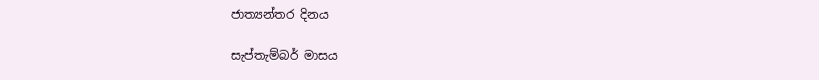ජාත්‍යන්තර දිනය

සැප්තැම්බර් මාසය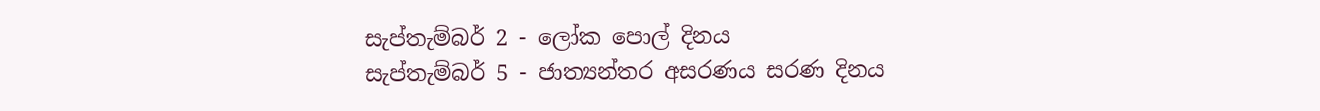සැප්තැම්බර් 2 - ලෝක පොල් දිනය
සැප්තැම්බර් 5 - ජාත්‍යන්තර අසරණය සරණ දිනය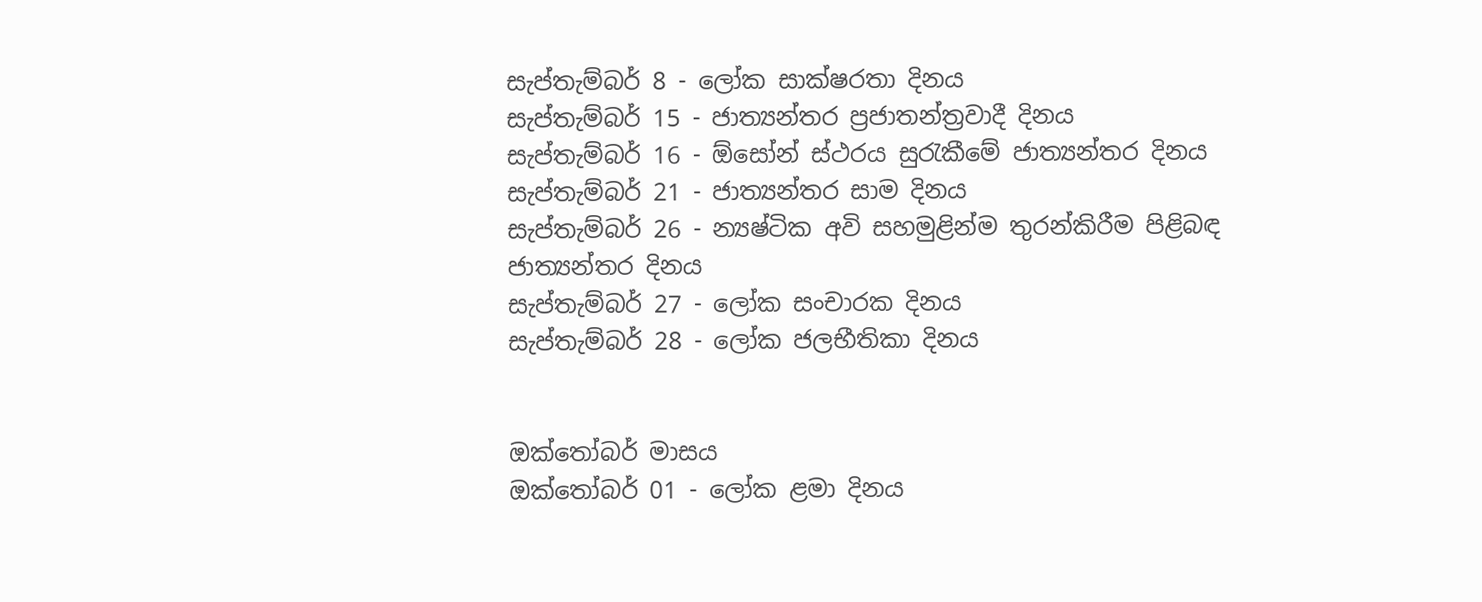සැප්තැම්බර් 8 - ලෝක සාක්ෂරතා දිනය
සැප්තැම්බර් 15 - ජාත්‍යන්තර ප්‍රජාතන්ත්‍රවාදී දිනය
සැප්තැම්බර් 16 - ඕසෝන් ස්ථරය සුරැකීමේ ජාත්‍යන්තර දිනය
සැප්තැම්බර් 21 - ජාත්‍යන්තර සාම දිනය
සැප්තැම්බර් 26 - න්‍යෂ්ටික අවි සහමුළින්ම තුරන්කිරීම පිළිබඳ ජාත්‍යන්තර දිනය
සැප්තැම්බර් 27 - ලෝක සංචාරක දිනය
සැප්තැම්බර් 28 - ලෝක ජලභීතිකා දිනය


ඔක්තෝබර් මාසය
ඔක්තෝබර් 01 - ලෝක ළමා දිනය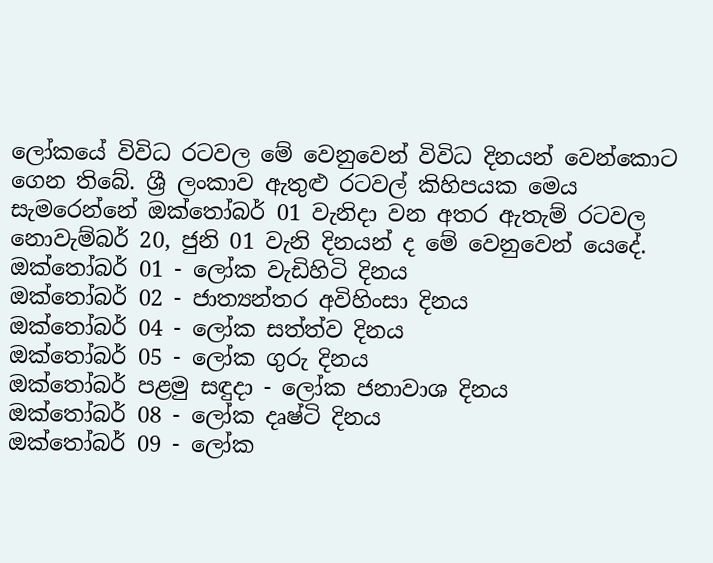ලෝකයේ විවිධ රටවල මේ වෙනුවෙන් විවිධ දිනයන් වෙන්කොට ගෙන තිබේ. ශ්‍රී ලංකාව ඇතුළු රටවල් කිහිපයක මෙය සැමරෙන්නේ ඔක්තෝබර් 01 වැනිදා වන අතර ඇතැම් රටවල නොවැම්බර් 20, ජුනි 01 වැනි දිනයන් ද මේ වෙනුවෙන් යෙදේ.
ඔක්තෝබර් 01 - ලෝක වැඩිහිටි දිනය
ඔක්තෝබර් 02 - ජාත්‍යන්තර අවිහිංසා දිනය
ඔක්තෝබර් 04 - ලෝක සත්ත්ව දිනය
ඔක්තෝබර් 05 - ලෝක ගුරු දිනය
ඔක්තෝබර් පළමු සඳුදා - ලෝක ජනාවාශ දිනය
ඔක්තෝබර් 08 - ලෝක දෘෂ්ටි දිනය
ඔක්තෝබර් 09 - ලෝක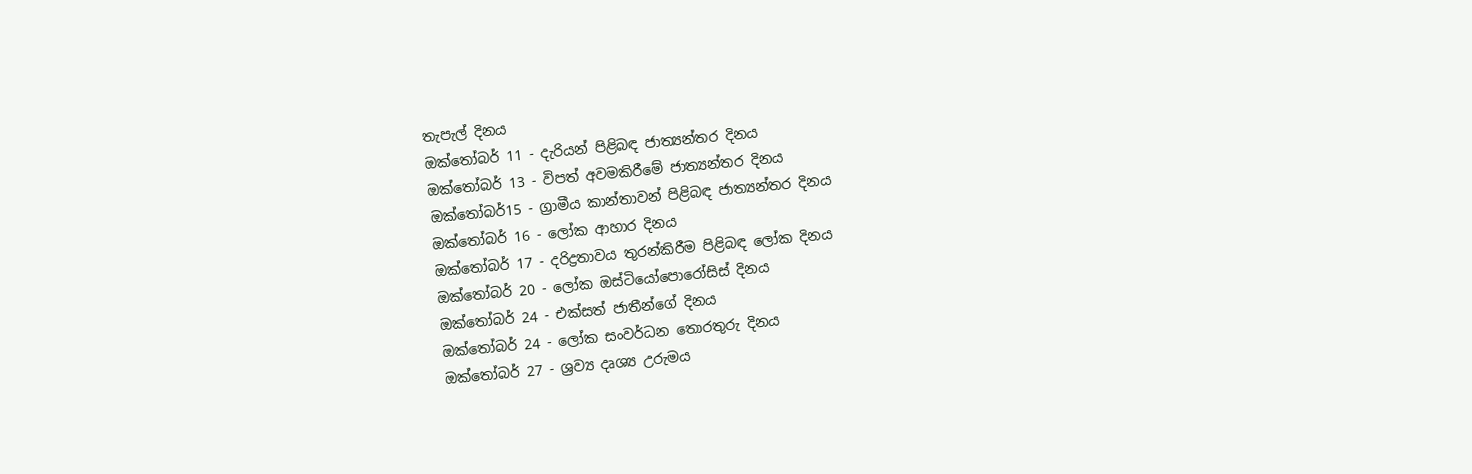තැපැල් දිනය
ඔක්තෝබර් 11 - දැරියන් පිළිබඳ ජාත්‍යන්තර දිනය
ඔක්තෝබර් 13 - විපත් අවමකිරීමේ ජාත්‍යන්තර දිනය
ඔක්තෝබර්15 - ග්‍රාමීය කාන්තාවන් පිළිබඳ ජාත්‍යන්තර දිනය
ඔක්තෝබර් 16 - ලෝක ආහාර දිනය
ඔක්තෝබර් 17 - දරිද්‍රතාවය තුරන්කිරීම පිළිබඳ ලෝක දිනය
ඔක්තෝබර් 20 - ලෝක ඔස්ටියෝපොරෝසිස් දිනය
ඔක්තෝබර් 24 - එක්සත් ජාතීන්ගේ දිනය
ඔක්තෝබර් 24 - ලෝක සංවර්ධන තොරතුරු දිනය
ඔක්තෝබර් 27 - ශ්‍රව්‍ය දෘශ්‍ය උරුමය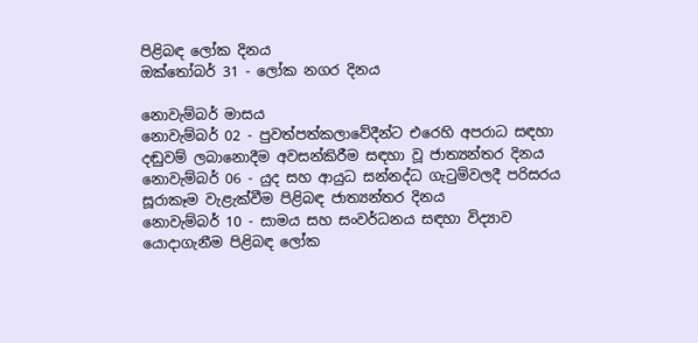පිළිබඳ ලෝක දිනය
ඔක්තෝබර් 31 - ලෝක නගර දිනය

නොවැම්බර් මාසය
නොවැම්බර් 02 - පුවත්පත්කලාවේදීන්ට එරෙහි අපරාධ සඳහා දඬුවම් ලබානොදීම අවසන්කිරීම සඳහා වූ ජාත්‍යන්තර දිනය
නොවැම්බර් 06 - යුද සහ ආයුධ සන්නද්ධ ගැටුම්වලදී පරිසරය සූරාකෑම වැළැක්වීම පිළිබඳ ජාත්‍යන්තර දිනය
නොවැම්බර් 10 - සාමය සහ සංවර්ධනය සඳහා විද්‍යාව යොදාගැනීම පිළිබඳ ලෝක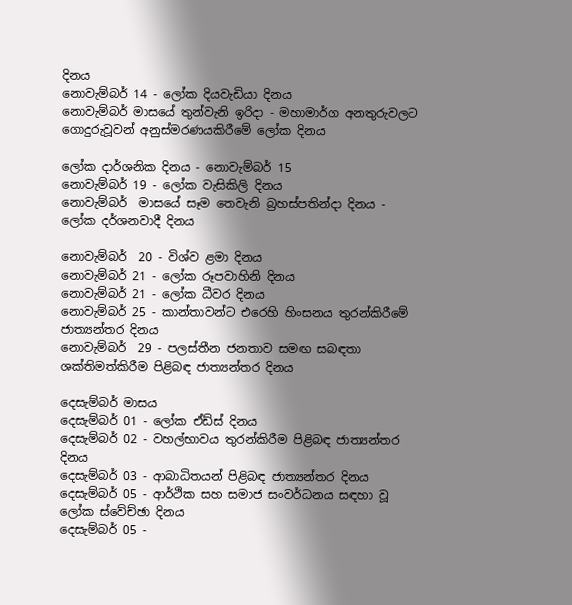දිනය
නොවැම්බර් 14 - ලෝක දියවැඩියා දිනය
නොවැම්බර් මාසයේ තුන්වැනි ඉරිදා - මහාමාර්ග අනතුරුවලට ගොදුරුවූවන් අනුස්මරණයකිරීමේ ලෝක දිනය

ලෝක දාර්ශනික දිනය - නොවැම්බර් 15
නොවැම්බර් 19 - ලෝක වැසිකිලි දිනය
නොවැම්බර්  මාසයේ සෑම තෙවැනි බ්‍රහස්පතින්දා දිනය - ලෝක දර්ශනවාදී දිනය

නොවැම්බර්  20 - විශ්ව ළමා දිනය
නොවැම්බර් 21 - ලෝක රූපවාහිනි දිනය
නොවැම්බර් 21 - ලෝක ධීවර දිනය
නොවැම්බර් 25 - කාන්තාවන්ට එරෙහි හිංසනය තුරන්කිරීමේ ජාත්‍යන්තර දිනය
නොවැම්බර්  29 - පලස්තීන ජනතාව සමඟ සබඳතා ශක්තිමත්කිරීම පිළිබඳ ජාත්‍යන්තර දිනය

දෙසැම්බර් මාසය
දෙසැම්බර් 01 - ලෝක ඒඩ්ස් දිනය
දෙසැම්බර් 02 - වහල්භාවය තුරන්කිරීම පිළිබඳ ජාත්‍යන්තර දිනය
දෙසැම්බර් 03 - ආබාධිතයන් පිළිබඳ ජාත්‍යන්තර දිනය
දෙසැම්බර් 05 - ආර්ථික සහ සමාජ සංවර්ධනය සඳහා වූ ලෝක ස්වේච්ඡා දිනය
දෙසැම්බර් 05 -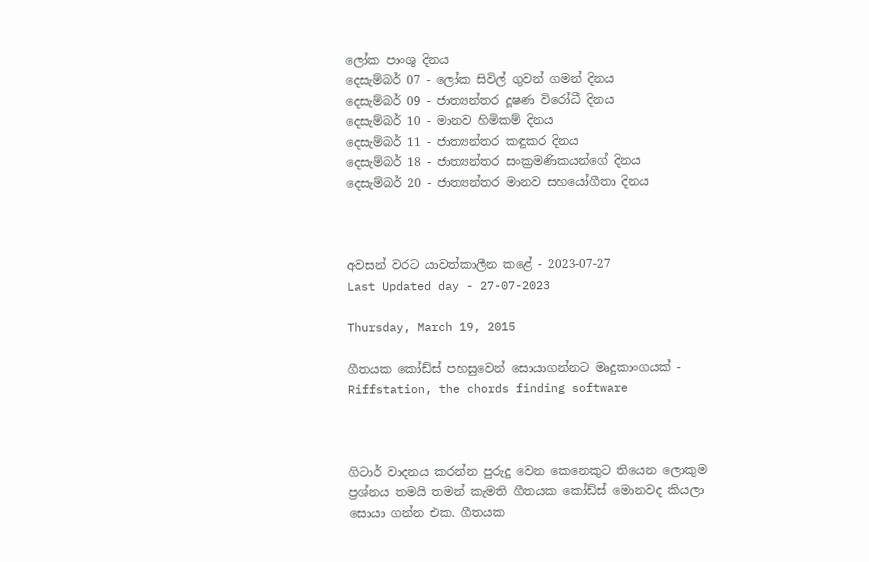ලෝක පාංශු දිනය
දෙසැම්බර් 07 - ලෝක සිවිල් ගුවන් ගමන් දිනය
දෙසැම්බර් 09 - ජාත්‍යන්තර දූෂණ විරෝධී දිනය
දෙසැම්බර් 10 - මානව හිමිකම් දිනය
දෙසැම්බර් 11 - ජාත්‍යන්තර කඳුකර දිනය
දෙසැම්බර් 18 - ජාත්‍යන්තර සංක්‍රමණිකයන්ගේ දිනය
දෙසැම්බර් 20 - ජාත්‍යන්තර මානව සහයෝගීතා දිනය



අවසන් වරට යාවත්කාලීන කළේ - 2023-07-27
Last Updated day - 27-07-2023

Thursday, March 19, 2015

ගීතයක කෝඩ්ස් පහසුවෙන් සොයාගන්නට මෘදුකාංගයක් - Riffstation, the chords finding software



ගිටාර් වාදනය කරන්න පුරුදු වෙන කෙනෙකුට තියෙන ලොකුම ප්‍රශ්නය තමයි තමන් කැමති ගීතයක කෝඩ්ස් මොනවද කියලා සොයා ගන්න එක. ගීතයක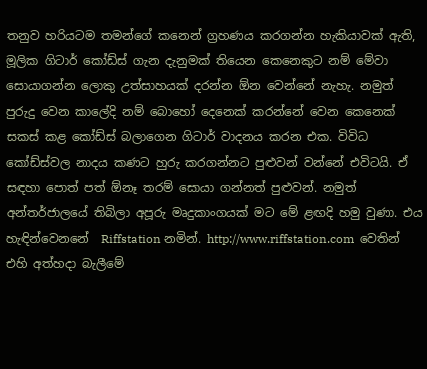තනුව හරියටම තමන්ගේ කනෙන් ග්‍රහණය කරගන්න හැකියාවක් ඇති, මූලික ගිටාර් කෝඩ්ස් ගැන දැනුමක් තියෙන කෙනෙකුට නම් මේවා සොයාගන්න ලොකු උත්සාහයක් දරන්න ඕන වෙන්නේ නැහැ. නමුත් පුරුදු වෙන කාලේදි නම් බොහෝ දෙනෙක් කරන්නේ වෙන කෙනෙක් සකස් කළ කෝඩ්ස් බලාගෙන ගිටාර් වාදනය කරන එක. විවිධ කෝඩ්ස්වල නාදය කණට හුරු කරගන්නට පුළුවන් වන්නේ එවිටයි. ඒ සඳහා පොත් පත් ඕනෑ තරම් සොයා ගන්නත් පුළුවන්. නමුත් අන්තර්ජාලයේ තිබිලා අපූරු මෘදුකාංගයක් මට මේ ළඟදි හමු වුණා. එය හැඳින්වෙනනේ  Riffstation නමින්. http://www.riffstation.com  වෙතින් එහි අත්හදා බැලීමේ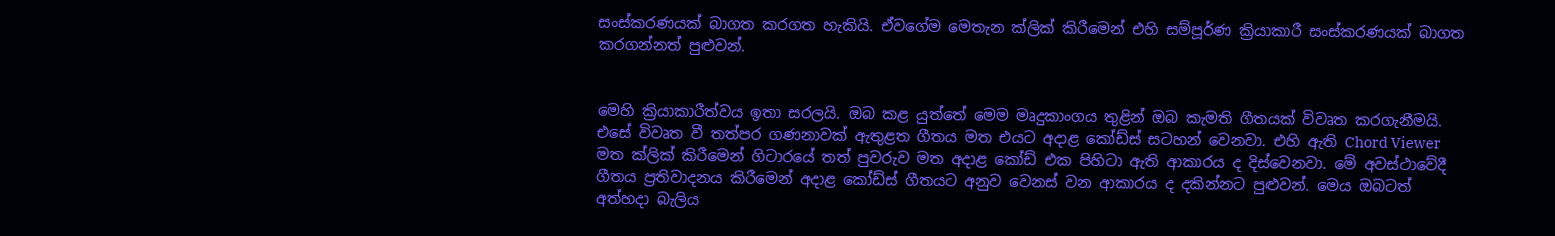සංස්කරණයක් බාගත කරගත හැකියි. ඒවගේම මෙතැන ක්ලික් කිරීමෙන් එහි සම්පූර්ණ ක්‍රියාකාරී සංස්කරණයක් බාගත කරගන්නත් පුළුවන්.


මෙහි ක්‍රියාකාරීත්වය ඉතා සරලයි. ඔබ කළ යුත්තේ මෙම මෘදුකාංගය තුළින් ඔබ කැමති ගීතයක් විවෘත කරගැනීමයි. එසේ විවෘත වී තත්පර ගණනාවක් ඇතුළත ගීතය මත එයට අදාළ කෝඩ්ස් සටහන් වෙනවා. එහි ඇති Chord Viewer මත ක්ලික් කිරීමෙන් ගිටාරයේ තත් පුවරුව මත අදාළ කෝඩ් එක පිහිටා ඇති ආකාරය ද දිස්වෙනවා. මේ අවස්ථාවේදී ගීතය ප්‍රතිවාදනය කිරීමෙන් අදාළ කෝඩ්ස් ගීතයට අනුව වෙනස් වන ආකාරය ද දකින්නට පුළුවන්. මෙය ඔබටත් අත්හදා බැලිය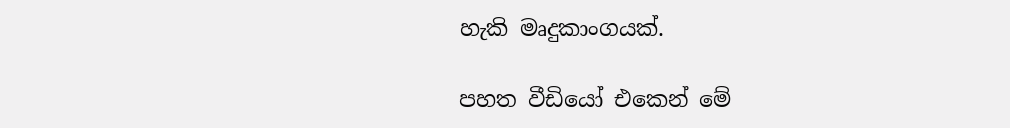හැකි මෘදුකාංගයක්.

පහත වීඩියෝ එකෙන් මේ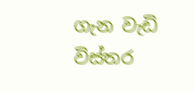ගැන වැඩි විස්තර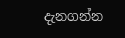දැනගන්න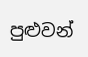පුළුවන්